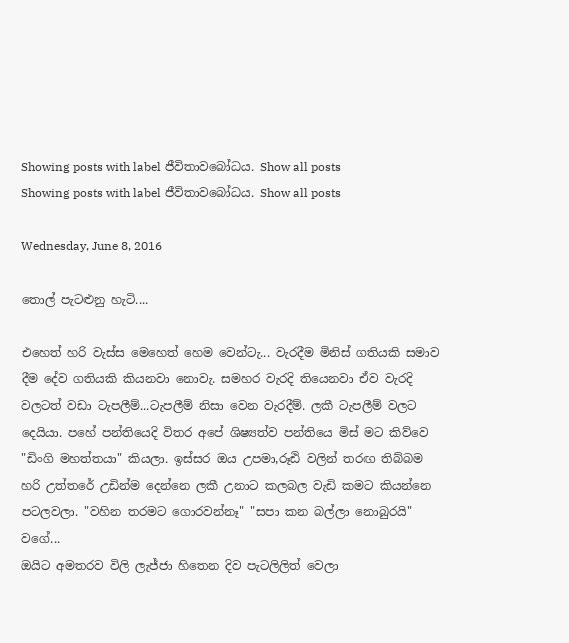Showing posts with label ජීවිතාවබෝධය. Show all posts
Showing posts with label ජීවිතාවබෝධය. Show all posts

Wednesday, June 8, 2016

තොල් පැටළුනු හැටි....

එහෙත් හරි වැස්ස මෙහෙත් හෙම වෙන්ටැ... වැරදීම මිනිස් ගතියකි සමාව දීම දේව ගතියකි කියනවා නොවැ. සමහර වැරදි තියෙනවා ඒව වැරදි වලටත් වඩා ටැපලීම්...ටැපලීම් නිසා වෙන වැරදීම්. ලකී ටැපලීම් වලට දෙයියා. පහේ පන්තියෙදි විතර අපේ ශිෂ්‍යත්ව පන්තියෙ මිස් මට කිව්වෙ "ඩිංගි මහත්තයා" කියලා. ඉස්සර ඔය උපමා,රූඪි වලින් තරඟ තිබ්බම හරි උත්තරේ උඩින්ම දෙන්නෙ ලකී උනාට කලබල වැඩි කමට කියන්නෙ පටලවලා. "වහින තරමට ගොරවන්නෑ" "සපා කන බල්ලා නොබුරයි" වගේ...
ඔයිට අමතරව විලි ලැජ්ජා හිතෙන දිව පැටලිලිත් වෙලා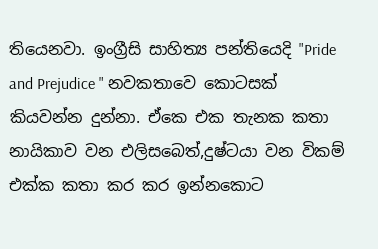තියෙනවා. ඉංග්‍රීසි සාහිත්‍ය පන්තියෙදි "Pride and Prejudice " නවකතාවෙ කොටසක් කියවන්න දුන්නා. ඒකෙ එක තැනක කතා නායිකාව වන එලිසබෙත්,දුෂ්ටයා වන විකම් එක්ක කතා කර කර ඉන්නකොට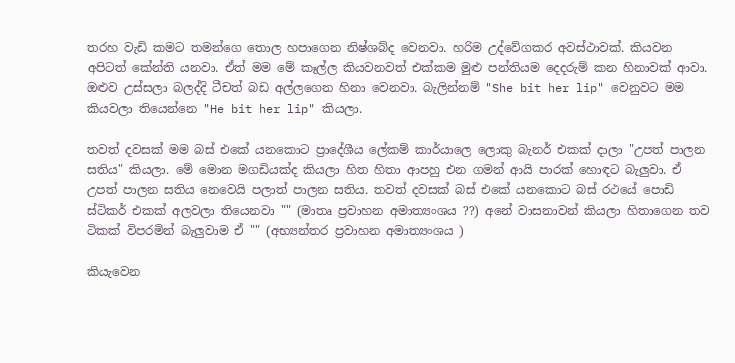තරහ වැඩි කමට තමන්ගෙ තොල හපාගෙන නිෂ්ශබ්ද වෙනවා. හරිම උද්වේගකර අවස්ථාවක්. කියවන අපිටත් කේන්ති යනවා. ඒත් මම මේ කෑල්ල කියවනවත් එක්කම මුළු පන්තියම දෙදරුම් කන හිනාවක් ආවා. ඔළුව උස්සලා බලද්දි ටීචත් බඩ අල්ලගෙන හිනා වෙනවා. බැලින්නම් "She bit her lip" වෙනුවට මම කියවලා තියෙන්නෙ "He bit her lip" කියලා.

තවත් දවසක් මම බස් එකේ යනකොට ප්‍රාදේශීය ලේකම් කාර්යාලෙ ලොකු බැනර් එකක් දාලා "උපත් පාලන සතිය" කියලා. මේ මොන මගඩියක්ද කියලා හිත හිතා ආපහු එන ගමන් ආයි පාරක් හොඳට බැලුවා. ඒ උපත් පාලන සතිය නෙවෙයි පලාත් පාලන සතිය. තවත් දවසක් බස් එකේ යනකොට බස් රථයේ පොඩි ස්ටිකර් එකක් අලවලා තියෙනවා "" (මාතෘ ප්‍රවාහන අමාත්‍යංශය ??) අනේ වාසනාවන් කියලා හිතාගෙන තව ටිකක් විපරමින් බැලුවාම ඒ "" (අභ්‍යන්තර ප්‍රවාහන අමාත්‍යංශය )

කියැවෙන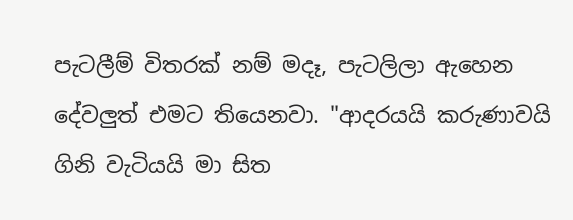පැටලීම් විතරක් නම් මදෑ, පැටලිලා ඇහෙන දේවලුත් එමට තියෙනවා. "ආදරයයි කරුණාවයි ගිනි වැටියයි මා සිත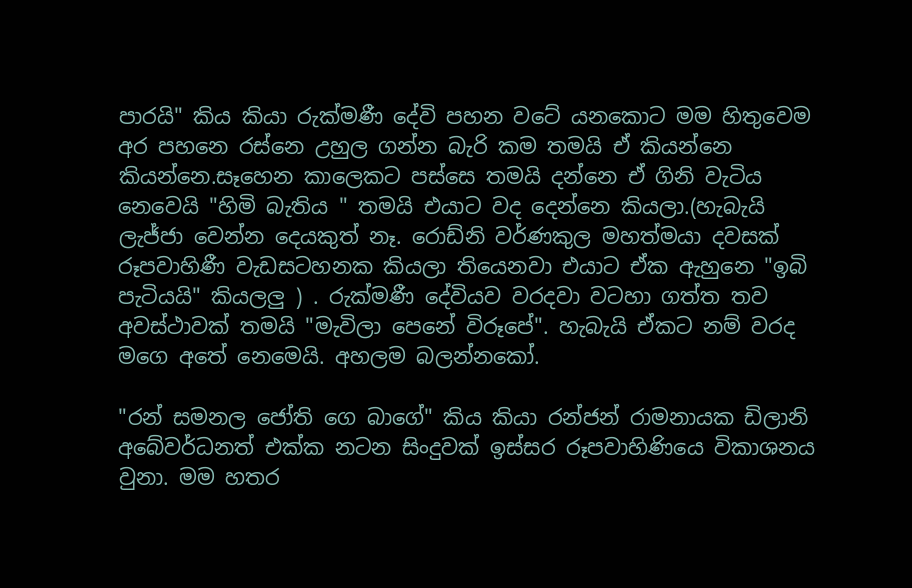පාරයි" කිය කියා රුක්මණී දේවි පහන වටේ යනකොට මම හිතුවෙම අර පහනෙ රස්නෙ උහුල ගන්න බැරි කම තමයි ඒ කියන්නෙ කියන්නෙ.සෑහෙන කාලෙකට පස්සෙ තමයි දන්නෙ ඒ ගිනි වැටිය නෙවෙයි "හිමි බැතිය " තමයි එයාට වද දෙන්නෙ කියලා.(හැබැයි ලැජ්ජා වෙන්න දෙයකුත් නෑ. රොඩ්නි වර්ණකුල මහත්මයා දවසක් රූපවාහිණී වැඩසටහනක කියලා තියෙනවා එයාට ඒක ඇහුනෙ "ඉබි පැටියයි" කියලලු ) . රුක්මණී දේවියව වරදවා වටහා ගත්ත තව අවස්ථාවක් තමයි "මැවිලා පෙනේ විරූපේ". හැබැයි ඒකට නම් වරද මගෙ අතේ නෙමෙයි. අහලම බලන්නකෝ.

"රන් සමනල ජෝති ගෙ බාගේ" කිය කියා රන්ජන් රාමනායක ඩිලානි අබේවර්ධනත් එක්ක නටන සිංදුවක් ඉස්සර රූපවාහිණියෙ විකාශනය වුනා. මම හතර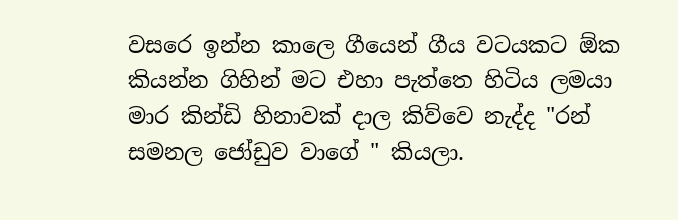වසරෙ ඉන්න කාලෙ ගීයෙන් ගීය වටයකට ඕක කියන්න ගිහින් මට එහා පැත්තෙ හිටිය ලමයා මාර කින්ඩි හිනාවක් දාල කිව්වෙ නැද්ද "රන් සමනල ජෝඩුව වාගේ " කියලා.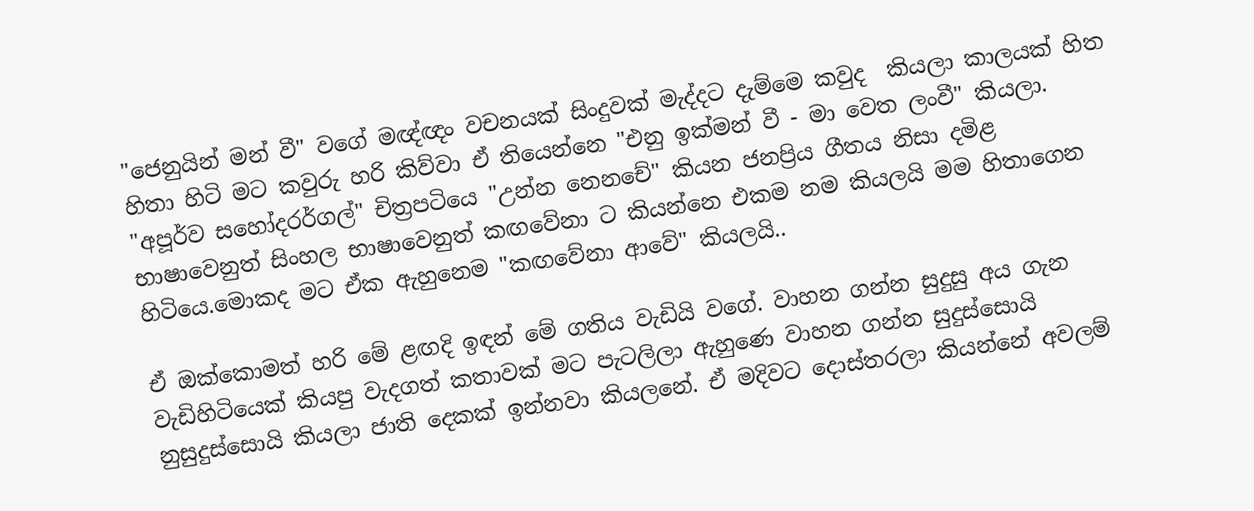"ජෙනුයින් මන් වී" වගේ මඥ්ඥං වචනයක් සිංදුවක් මැද්දට දැම්මෙ කවුද  කියලා කාලයක් හිත හිතා හිටි මට කවුරු හරි කිව්වා ඒ තියෙන්නෙ "එනු ඉක්මන් වී - මා වෙත ලංවී" කියලා. "අපූර්ව සහෝදරර්ගල්" චිත්‍රපටියෙ "උන්න නෙනචේ" කියන ජනප්‍රිය ගීතය නිසා දමිළ භාෂාවෙනුත් සිංහල භාෂාවෙනුත් කඟවේනා ට කියන්නෙ එකම නම කියලයි මම හිතාගෙන හිටියෙ.මොකද මට ඒක ඇහුනෙම "කඟවේනා ආවේ" කියලයි..

ඒ ඔක්කොමත් හරි මේ ළඟදි ඉඳන් මේ ගතිය වැඩියි වගේ. වාහන ගන්න සුදුසු අය ගැන වැඩිහිටියෙක් කියපු වැදගත් කතාවක් මට පැටලිලා ඇහුණෙ වාහන ගන්න සුදුස්සොයි නුසුදුස්සොයි කියලා ජාති දෙකක් ඉන්නවා කියලනේ. ඒ මදිවට දොස්තරලා කියන්නේ අවලම්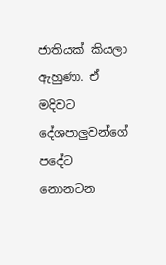ජාතියක් කියලා ඇහුණා. ඒ මදිවට දේශපාලුවන්ගේ පදේට නොනටන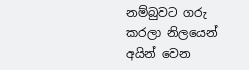නම්බුවට ගරු කරලා නිලයෙන් අයින් වෙන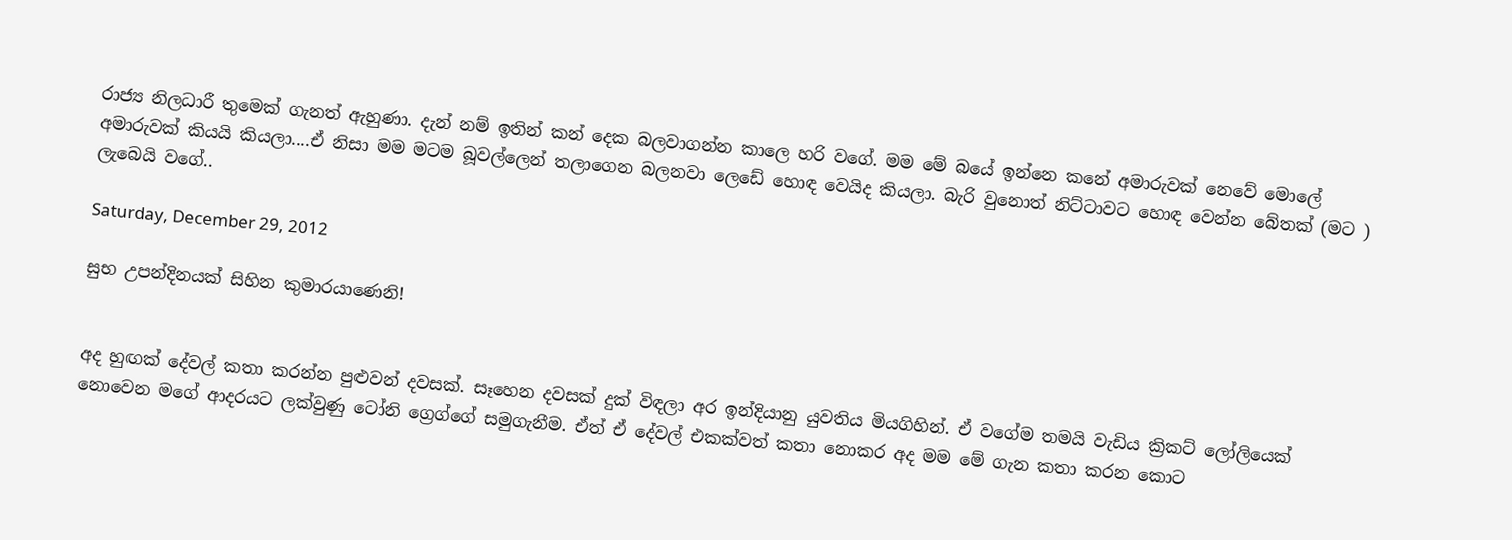රාජ්‍ය නිලධාරී තුමෙක් ගැනත් ඇහුණා. දැන් නම් ඉතින් කන් දෙක බලවාගන්න කාලෙ හරි වගේ. මම මේ බයේ ඉන්නෙ කනේ අමාරුවක් නෙවේ මොලේ අමාරුවක් කියයි කියලා....ඒ නිසා මම මටම බූවල්ලෙන් තලාගෙන බලනවා ලෙඩේ හොඳ වෙයිද කියලා. බැරි වුනොත් නිට්ටාවට හොඳ වෙන්න බේතක් (මට ) ලැබෙයි වගේ..

Saturday, December 29, 2012

සුභ උපන්දිනයක් සිහින කුමාරයාණෙනි!


අද හුඟක් දේවල් කතා කරන්න පුළුවන් දවසක්. සෑහෙන දවසක් දුක් විඳලා අර ඉන්දියානු යුවතිය මියගිහින්. ඒ වගේම තමයි වැඩිය ක්‍රිකට් ලෝලියෙක් නොවෙන මගේ ආදරයට ලක්වුණු ටෝනි ග්‍රෙග්ගේ සමුගැනීම. ඒත් ඒ දේවල් එකක්වත් කතා නොකර අද මම මේ ගැන කතා කරන කොට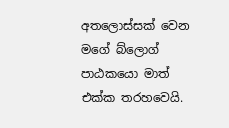අතලොස්සක් වෙන මගේ බ්ලොග් පාඨකයො මාත් එක්ක තරහවෙයි.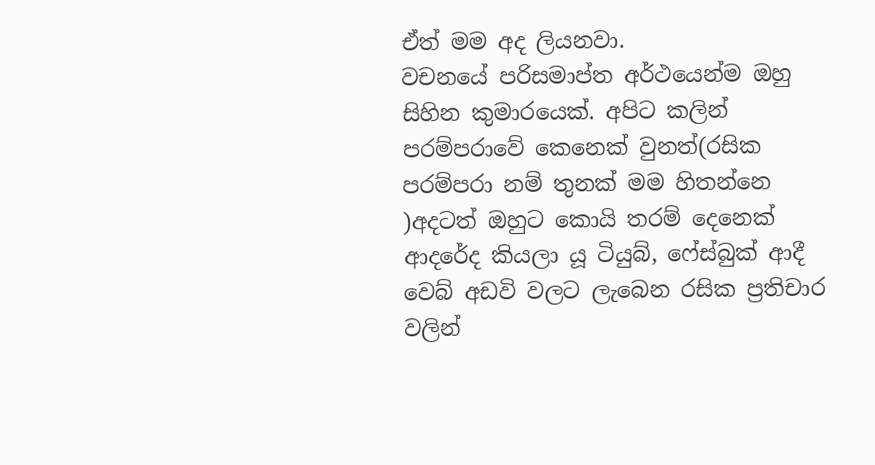ඒත් මම අද ලියනවා.
වචනයේ පරිසමාප්ත අර්ථයෙන්ම ඔහු සිහින කුමාරයෙක්. අපිට කලින් පරම්පරාවේ කෙනෙක් වුනත්(රසික පරම්පරා නම් තුනක් මම හිතන්නෙ )අදටත් ඔහුට කොයි තරම් දෙනෙක් ආදරේද කියලා යූ ටියුබ්, ෆේස්බුක් ආදී වෙබ් අඩවි වලට ලැබෙන රසික ප්‍රතිචාර වලින්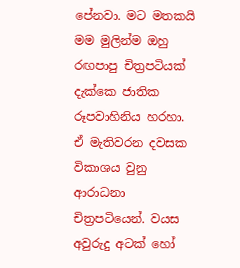පේනවා. මට මතකයි මම මුලින්ම ඔහු රඟපාපු චිත්‍රපටියක් දැක්කෙ ජාතික රූපවාහිනිය හරහා. ඒ මැතිවරන දවසක විකාශය වුනු ආරාධනා චිත්‍රපටියෙන්. වයස අවුරුදු අටක් හෝ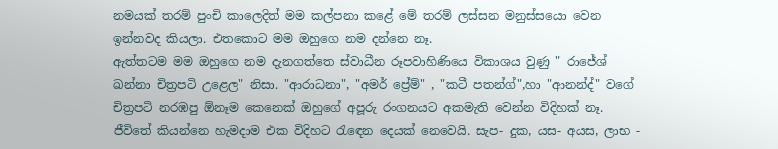නමයක් තරම් පුංචි කාලෙදිත් මම කල්පනා කළේ මේ තරම් ලස්සන මනුස්සයො වෙන ඉන්නවද කියලා. එතකොට මම ඔහුගෙ නම දන්නෙ නෑ.
ඇත්තටම මම ඔහුගෙ නම දැනගත්තෙ ස්වාධීන රූපවාහිණියෙ විකාශය වුණු " රාජේශ් ඛන්නා චිත්‍රපටි උළෙල" නිසා. "ආරාධනා", "අමර් ප්‍රේම්" , "කටී පතන්ග්",හා "ආනන්ද්" වගේ චිත්‍රපටි නරඹපු ඕනෑම කෙනෙක් ඔහුගේ අපූරු රංගනයට අකමැති වෙන්න විදිහක් නෑ.
ජීවිතේ කියන්නෙ හැමදාම එක විදිහට රැඳෙන දෙයක් නෙවෙයි. සැප- දුක, යස- අයස, ලාභ -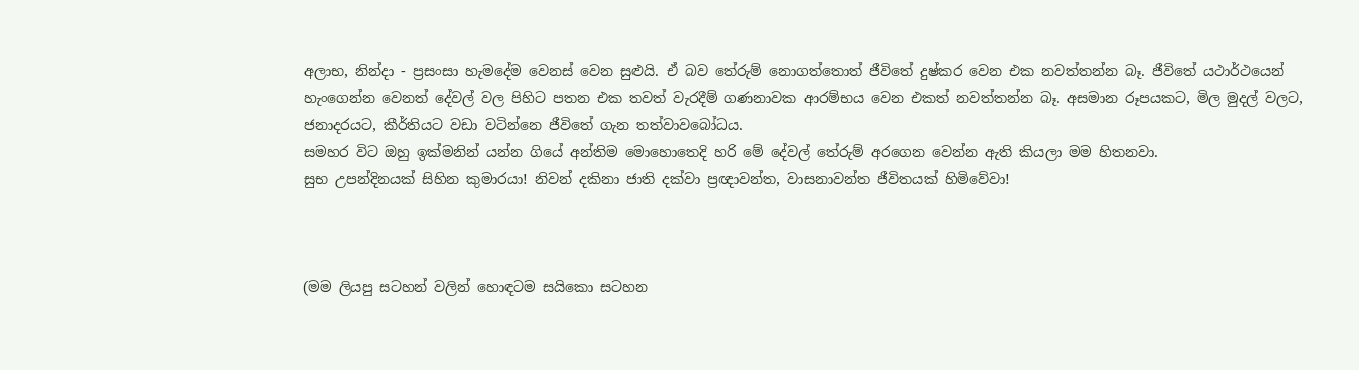අලාභ, නින්දා - ප්‍රසංසා හැමදේම වෙනස් වෙන සුළුයි. ඒ බව තේරුම් නොගත්තොත් ජීවිතේ දුෂ්කර වෙන එක නවත්තන්න බෑ. ජීවිතේ යථාර්ථයෙන් හැංගෙන්න වෙනත් දේවල් වල පිහිට පතන එක තවත් වැරදීම් ගණනාවක ආරම්භය වෙන එකත් නවත්තන්න බෑ. අසමාන රූපයකට, මිල මුදල් වලට, ජනාදරයට, කීර්තියට වඩා වටින්නෙ ජීවිතේ ගැන තත්වාවබෝධය.
සමහර විට ඔහු ඉක්මනින් යන්න ගියේ අන්තිම මොහොතෙදි හරි මේ දේවල් තේරුම් අරගෙන වෙන්න ඇති කියලා මම හිතනවා.
සුභ උපන්දිනයක් සිහින කුමාරයා! නිවන් දකිනා ජාති දක්වා ප්‍රඥාවන්ත, වාසනාවන්ත ජීවිතයක් හිමිවේවා!



(මම ලියපු සටහන් වලින් හොඳටම සයිකො සටහන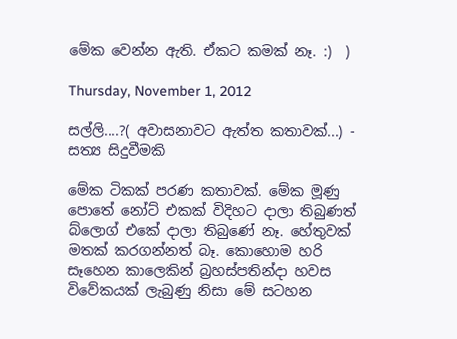මේක වෙන්න ඇති. ඒකට කමක් නෑ. :)  )

Thursday, November 1, 2012

සල්ලි....?( අවාසනාවට ඇත්ත කතාවක්...) - සත්‍ය සිදුවීමකි

මේක ටිකක් පරණ කතාවක්. මේක මූණු පොතේ නෝට් එකක් විදිහට දාලා තිබුණත් බ්ලොග් එකේ දාලා තිබුණේ නෑ. හේතුවක් මතක් කරගන්නත් බෑ. කොහොම හරි සෑහෙන කාලෙකින් බ්‍රහස්පතින්දා හවස විවේකයක් ලැබුණු නිසා මේ සටහන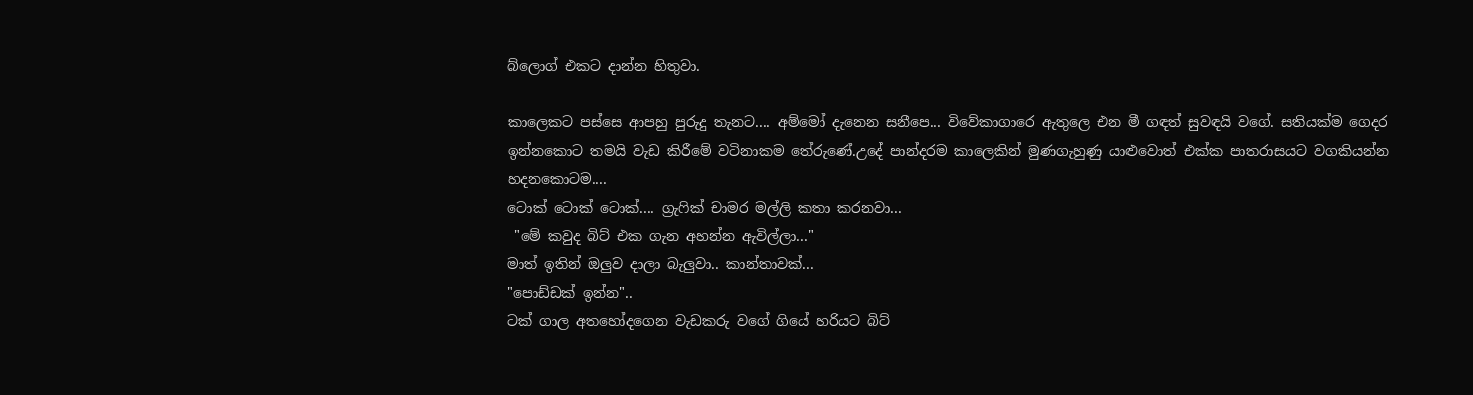බ්ලොග් එකට දාන්න හිතුවා.

කාලෙකට පස්සෙ ආපහු පුරුදු තැනට.... අම්මෝ දැනෙන සනීපෙ... විවේකාගාරෙ ඇතුලෙ එන මී ගඳත් සුවඳයි වගේ. සතියක්ම ගෙදර ඉන්නකොට තමයි වැඩ කිරීමේ වටිනාකම තේරුණේ.උදේ පාන්දරම කාලෙකින් මුණගැහුණු යාළුවොත් එක්ක පාතරාසයට වගකියන්න හදනකොටම....
ටොක් ටොක් ටොක්.... ග්‍රැෆික් චාමර මල්ලි කතා කරනවා...
 "මේ කවුද බිට් එක ගැන අහන්න ඇවිල්ලා..."
මාත් ඉතින් ඔලුව දාලා බැලුවා.. කාන්තාවක්...
"පොඩ්ඩක් ඉන්න"..
ටක් ගාල අතහෝදගෙන වැඩකරු වගේ ගියේ හරියට බිට්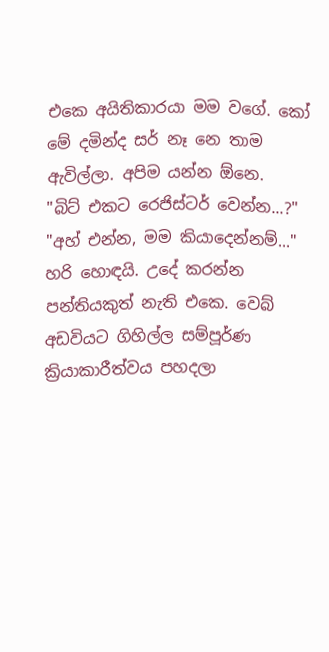එකෙ අයිතිකාරයා මම වගේ. කෝ මේ දමින්ද සර් නෑ නෙ තාම ඇවිල්ලා. අපිම යන්න ඕනෙ.
"බිට් එකට රෙජිස්ටර් වෙන්න...?"
"අහ් එන්න, මම කියාදෙන්නම්..."
හරි හොඳයි. උදේ කරන්න පන්තියකුත් නැති එකෙ. වෙබ් අඩවියට ගිහිල්ල සම්පූර්ණ ක්‍රියාකාරීත්වය පහදලා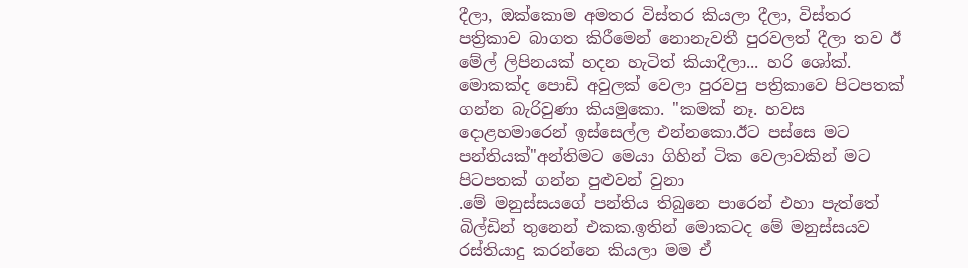දීලා, ඔක්කොම අමතර විස්තර කියලා දීලා, විස්තර පත්‍රිකාව බාගත කිරීමෙන් නොනැවතී පුරවලත් දීලා තව ඊ මේල් ලිපිනයක් හදන හැටිත් කියාදීලා... හරි ශෝක්.
මොකක්ද පොඩි අවුලක් වෙලා පුරවපු පත්‍රිකාවෙ පිටපතක් ගන්න බැරිවුණා කියමුකො. "කමක් නෑ. හවස දොළහමාරෙන් ඉස්සෙල්ල එන්නකො.ඊට පස්සෙ මට පන්තියක්"අන්තිමට මෙයා ගිහින් ටික වෙලාවකින් මට පිටපතක් ගන්න පුළුවන් වුනා
.මේ මනුස්සයගේ පන්තිය තිබුනෙ පාරෙන් එහා පැත්තේ බිල්ඩින් තුනෙන් එකක.ඉතින් මොකටද මේ මනුස්සයව රස්තියාදු කරන්නෙ කියලා මම ඒ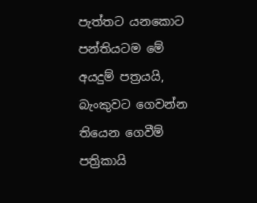පැත්තට යනකොට පන්තියටම මේ අයදුම් පත්‍රයයි, බැංකුවට ගෙවන්න තියෙන ගෙවීම් පත්‍රිකායි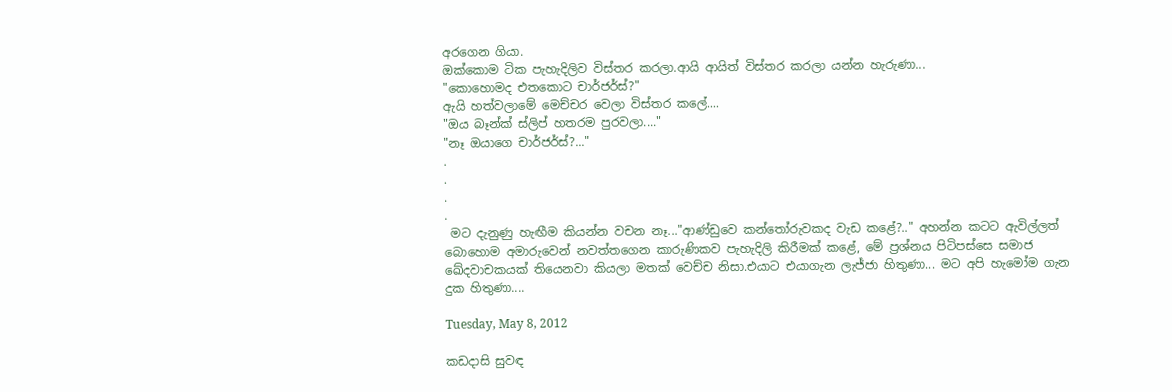අරගෙන ගියා.
ඔක්කොම ටික පැහැදිලිව විස්තර කරලා.ආයි ආයිත් විස්තර කරලා යන්න හැරුණා...
"කොහොමද එතකොට චාර්ජර්ස්?"
ඇයි හත්වලාමේ මෙච්චර වෙලා විස්තර කලේ....
"ඔය බෑන්ක් ස්ලිප් හතරම පුරවලා...."
"නෑ ඔයාගෙ චාර්ජර්ස්?..."
.
.
.
.
 මට දැනුණු හැඟීම කියන්න වචන නෑ..."ආණ්ඩුවෙ කන්තෝරුවකද වැඩ කළේ?.." අහන්න කටට ඇවිල්ලත් බොහොම අමාරුවෙන් නවත්තගෙන කාරුණිකව පැහැදිලි කිරීමක් කළේ, මේ ප්‍රශ්නය පිටිපස්සෙ සමාජ ඛේදවාචකයක් තියෙනවා කියලා මතක් වෙච්ච නිසා.එයාට එයාගැන ලැජ්ජා හිතුණා... මට අපි හැමෝම ගැන දුක හිතුණා....

Tuesday, May 8, 2012

කඩදාසි සුවඳ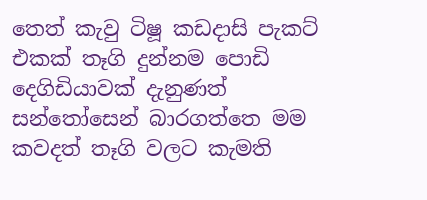තෙත් කැවු ටිෂූ කඩදාසි පැකට් එකක් තෑගි දුන්නම පොඩි දෙගිඩියාවක් දැනුණත් සන්තෝසෙන් බාරගත්තෙ මම කවදත් තෑගි වලට කැමති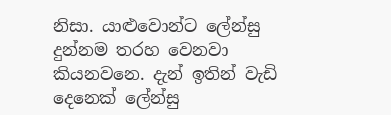නිසා. යාළුවොන්ට ලේන්සු දුන්නම තරහ වෙනවා කියනවනෙ. දැන් ඉතින් වැඩි දෙනෙක් ලේන්සු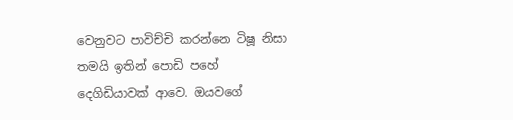වෙනුවට පාවිච්චි කරන්නෙ ටිෂූ නිසා තමයි ඉතින් පොඩි පහේ දෙගිඩියාවක් ආවෙ. ඔයවගේ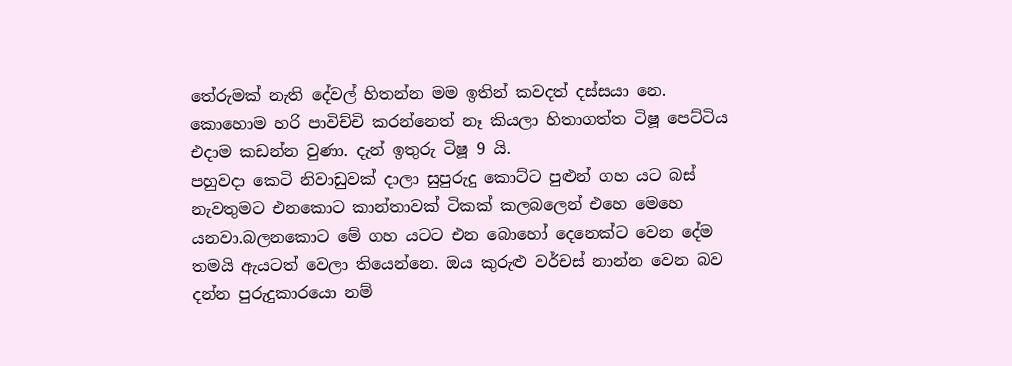තේරුමක් නැති දේවල් හිතන්න මම ඉතින් කවදත් දස්සයා නෙ.
කොහොම හරි පාවිච්චි කරන්නෙත් නෑ කියලා හිතාගත්ත ටිෂූ පෙට්ටිය එදාම කඩන්න වුණා. දැන් ඉතුරු ටිෂූ 9 යි.
පහුවදා කෙටි නිවාඩුවක් දාලා සුපුරුදු කොට්ට පුළුන් ගහ යට බස් නැවතුමට එනකොට කාන්තාවක් ටිකක් කලබලෙන් එහෙ මෙහෙ යනවා.බලනකොට මේ ගහ යටට එන බොහෝ දෙනෙක්ට වෙන දේම තමයි ඇයටත් වෙලා තියෙන්නෙ. ඔය කුරුළු වර්චස් නාන්න වෙන බව දන්න පුරුදුකාරයො නම්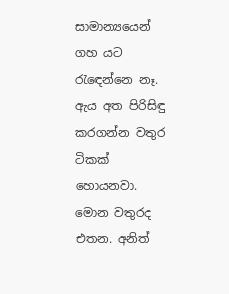සාමාන්‍යයෙන් ගහ යට රැඳෙන්නෙ නෑ.
ඇය අත පිරිසිඳු කරගන්න වතුර ටිකක් හොයනවා. මොන වතුරද එතන. අනිත්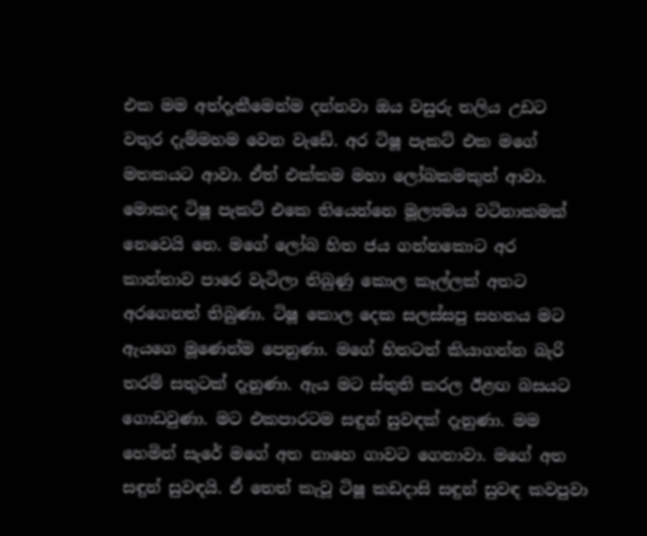එක මම අත්දැකීමෙන්ම දන්නවා ඔය වසුරු තලිය උඩට වතුර දැම්මහම වෙන වැඩේ. අර ටිෂූ පැකට් එක මගේ මතකයට ආවා. ඒත් එක්කම මහා ලෝබකමකුත් ආවා. මොකද ටිෂූ පැකට් එකෙ තියෙන්නෙ මූල්‍යමය වටිනාකමක් නෙවෙයි නෙ. මගේ ලෝබ හිත ජය ගන්නකොට අර කාන්තාව පාරෙ වැටිලා තිබුණු කොල කෑල්ලක් අතට අරගෙනත් තිබුණා. ටිෂූ කොල දෙක සලස්සපු සහනය මට ඇයගෙ මූණෙන්ම පෙනුණා. මගේ හිතටත් කියාගන්න බැරි තරම් සතුටක් දැනුණා. ඇය මට ස්තුති කරල ඊළඟ බසයට ගොඩවුණා. මට එකපාරටම සඳුන් සුවඳක් දැනුණා. මම හෙමින් සැරේ මගේ අත නාහෙ ගාවට ගෙනාවා. මගේ අත සඳුන් සුවඳයි. ඒ තෙත් කැවූ ටිෂූ කඩදාසි සඳුන් සුවඳ කවපුවා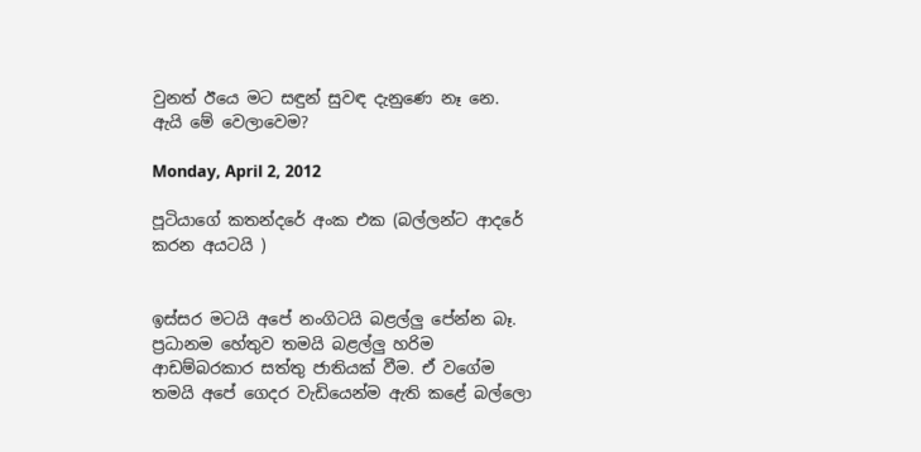වුනත් ඊයෙ මට සඳුන් සුවඳ දැනුණෙ නෑ නෙ. ඇයි මේ වෙලාවෙම?

Monday, April 2, 2012

පූටියාගේ කතන්දරේ අංක එක (බල්ලන්ට ආදරේ කරන අයටයි )


ඉස්සර මටයි අපේ නංගිටයි බළල්ලු පේන්න බෑ. ප්‍රධානම හේතුව තමයි බළල්ලු හරිම ආඩම්බරකාර සත්තු ජාතියක් වීම. ඒ වගේම තමයි අපේ ගෙදර වැඩියෙන්ම ඇති කළේ බල්ලො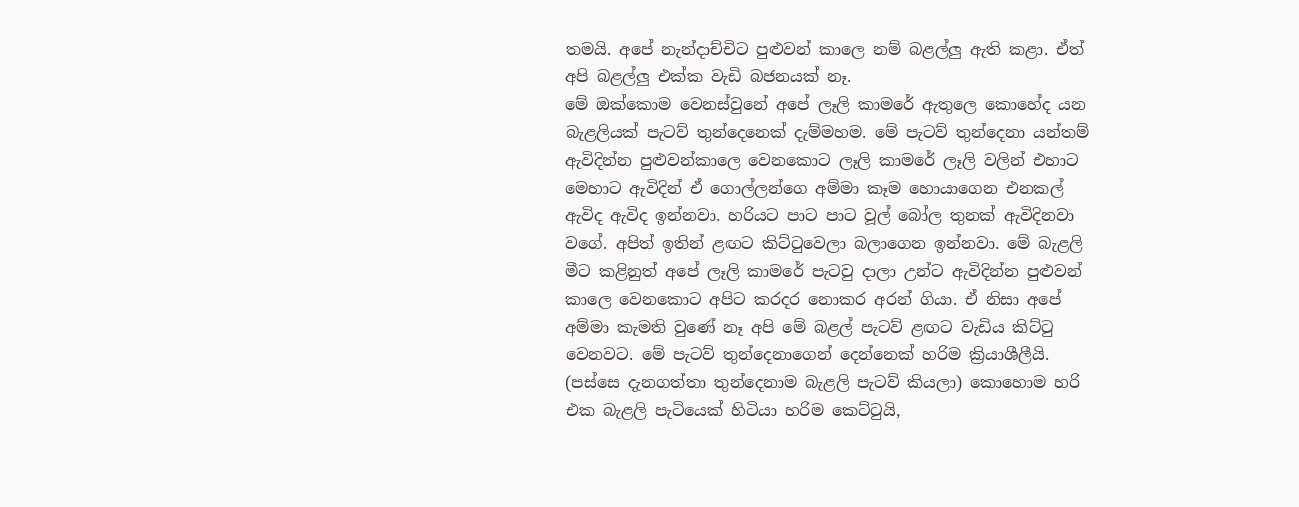තමයි. අපේ නැන්දාච්චිට පුළුවන් කාලෙ නම් බළල්ලු ඇති කළා. ඒත් අපි බළල්ලු එක්ක වැඩි බජනයක් නෑ.
මේ ඔක්කොම වෙනස්වුනේ අපේ ලෑලි කාමරේ ඇතුලෙ කොහේද යන බැළලියක් පැටව් තුන්දෙනෙක් දැම්මහම. මේ පැටව් තුන්දෙනා යන්තම් ඇවිදින්න පුළුවන්කාලෙ වෙනකොට ලෑලි කාමරේ ලෑලි වලින් එහාට මෙහාට ඇවිදින් ඒ ගොල්ලන්ගෙ අම්මා කෑම හොයාගෙන එනකල් ඇවිද ඇවිද ඉන්නවා. හරියට පාට පාට වූල් බෝල තුනක් ඇවිදිනවා වගේ. අපිත් ඉතින් ළඟට කිට්ටුවෙලා බලාගෙන ඉන්නවා. මේ බැළලි මීට කළිනුත් අපේ ලෑලි කාමරේ පැටවු දාලා උන්ට ඇවිදින්න පුළුවන් කාලෙ වෙනකොට අපිට කරදර නොකර අරන් ගියා. ඒ නිසා අපේ අම්මා කැමති වුණේ නෑ අපි මේ බළල් පැටව් ළඟට වැඩිය කිට්ටු වෙනවට. මේ පැටව් තුන්දෙනාගෙන් දෙන්නෙක් හරිම ක්‍රියාශීලීයි. (පස්සෙ දැනගත්තා තුන්දෙනාම බැළලි පැටව් කියලා) කොහොම හරි එක බැළලි පැටියෙක් හිටියා හරිම කෙට්ටුයි,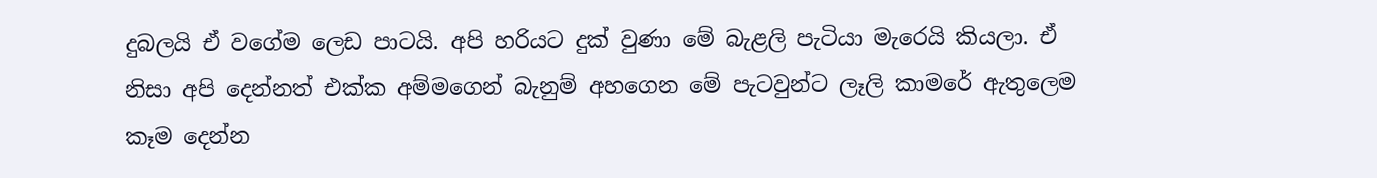දුබලයි ඒ වගේම ලෙඩ පාටයි. අපි හරියට දුක් වුණා මේ බැළලි පැටියා මැරෙයි කියලා. ඒ නිසා අපි දෙන්නත් එක්ක අම්මගෙන් බැනුම් අහගෙන මේ පැටවුන්ට ලෑලි කාමරේ ඇතුලෙම කෑම දෙන්න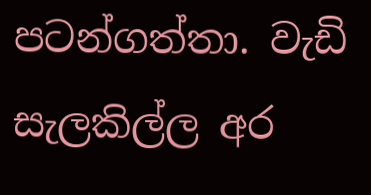පටන්ගත්තා. වැඩි සැලකිල්ල අර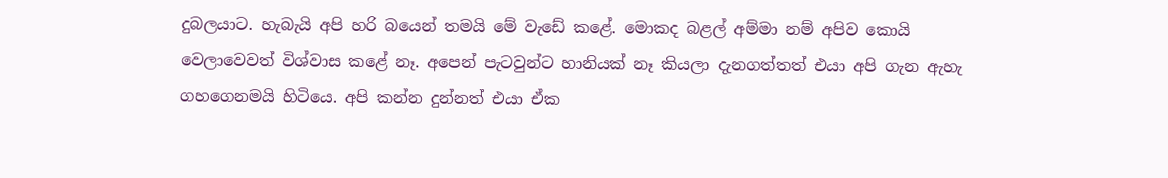දුබලයාට. හැබැයි අපි හරි බයෙන් තමයි මේ වැඩේ කළේ. මොකද බළල් අම්මා නම් අපිව කොයි වෙලාවෙවත් විශ්වාස කළේ නෑ. අපෙන් පැටවුන්ට හානියක් නෑ කියලා දැනගත්තත් එයා අපි ගැන ඇහැ ගහගෙනමයි හිටියෙ. අපි කන්න දුන්නත් එයා ඒක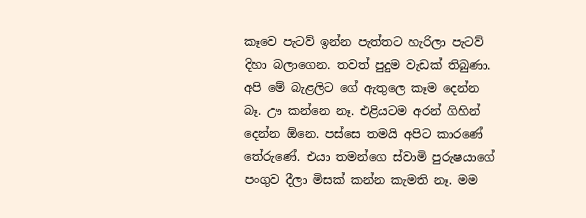කෑවෙ පැටව් ඉන්න පැත්තට හැරිලා පැටව් දිහා බලාගෙන. තවත් පුදුම වැඩක් තිබුණා. අපි මේ බැළලිට ගේ ඇතුලෙ කෑම දෙන්න බෑ. ඌ කන්නෙ නෑ. එළියටම අරන් ගිහින් දෙන්න ඕනෙ. පස්සෙ තමයි අපිට කාරණේ තේරුණේ. එයා තමන්ගෙ ස්වාමි පුරුෂයාගේ පංගුව දීලා මිසක් කන්න කැමති නෑ. මම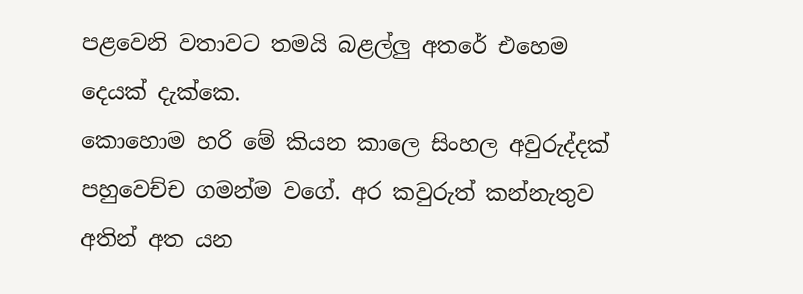පළවෙනි වතාවට තමයි බළල්ලු අතරේ එහෙම දෙයක් දැක්කෙ.
කොහොම හරි මේ කියන කාලෙ සිංහල අවුරුද්දක් පහුවෙච්ච ගමන්ම වගේ. අර කවුරුත් කන්නැතුව අතින් අත යන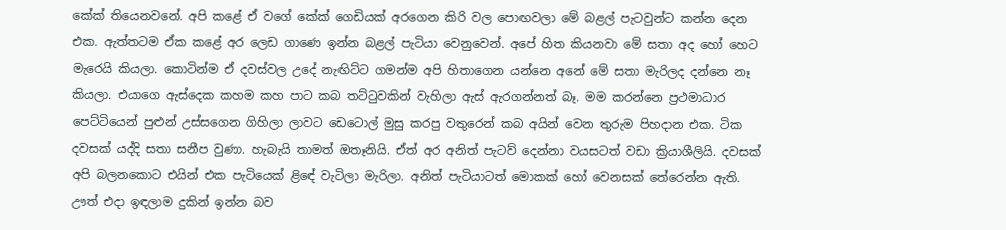කේක් තියෙනවනේ. අපි කළේ ඒ වගේ කේක් ගෙඩියක් අරගෙන කිරි වල පොඟවලා මේ බළල් පැටවුන්ට කන්න දෙන එක. ඇත්තටම ඒක කළේ අර ලෙඩ ගාණෙ ඉන්න බළල් පැටියා වෙනුවෙන්. අපේ හිත කියනවා මේ සතා අද හෝ හෙට මැරෙයි කියලා. කොටින්ම ඒ දවස්වල උදේ නැඟිට්ට ගමන්ම අපි හිතාගෙන යන්නෙ අනේ මේ සතා මැරිලද දන්නෙ නෑ කියලා. එයාගෙ ඇස්දෙක කහම කහ පාට කබ තට්ටුවකින් වැහිලා ඇස් ඇරගන්නත් බෑ. මම කරන්නෙ ප්‍රථමාධාර පෙට්ටියෙන් පුළුන් උස්සගෙන ගිහිලා ලාවට ඩෙටොල් මුසු කරපු වතුරෙන් කබ අයින් වෙන තුරුම පිහදාන එක. ටික දවසක් යද්දි සතා සනීප වුණා. හැබැයි තාමත් ඔතෑනියි. ඒත් අර අනිත් පැටව් දෙන්නා වයසටත් වඩා ක්‍රියාශීලියි. දවසක් අපි බලනකොට එයින් එක පැටියෙක් ළිඳේ වැටිලා මැරිලා. අනිත් පැටියාටත් මොකක් හෝ වෙනසක් තේරෙන්න ඇති. ඌත් එදා ඉඳලාම දුකින් ඉන්න බව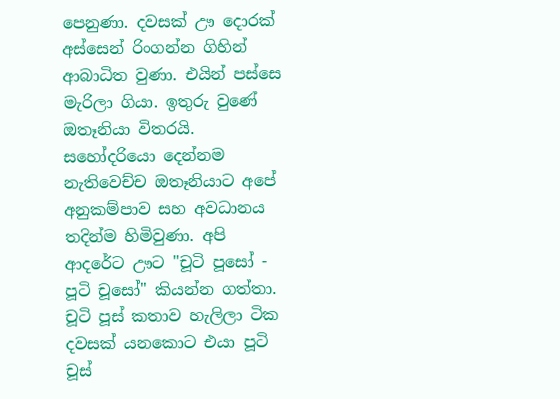පෙනුණා. දවසක් ඌ දොරක් අස්සෙන් රිංගන්න ගිහින් ආබාධිත වුණා. එයින් පස්සෙ මැරිලා ගියා. ඉතුරු වුණේ ඔතෑනියා විතරයි. සහෝදරියො දෙන්නම නැතිවෙච්ච ඔතෑනියාට අපේ අනුකම්පාව සහ අවධානය තදින්ම හිමිවුණා. අපි ආදරේට ඌට "චූටි පූසෝ - පූටි චූසෝ" කියන්න ගත්තා. චූටි පූස් කතාව හැලිලා ටික දවසක් යනකොට එයා පූටි චූස්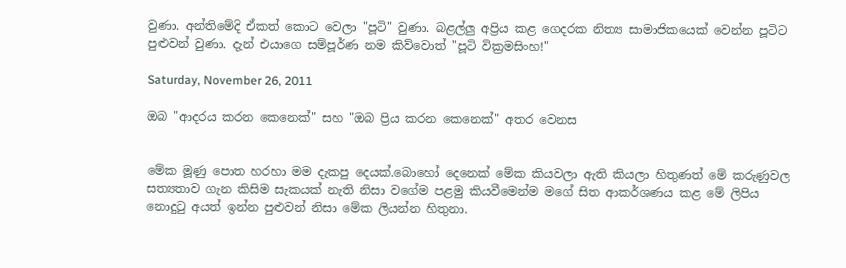වුණා. අන්තිමේදි ඒකත් කොට වෙලා "පූටි" වුණා. බළල්ලු අප්‍රිය කළ ගෙදරක නිත්‍ය සාමාජිකයෙක් වෙන්න පූටිට පුළුවන් වුණා. දැන් එයාගෙ සම්පූර්ණ නම කිව්වොත් "පූටි වික්‍රමසිංහ!"

Saturday, November 26, 2011

ඔබ "ආදරය කරන කෙනෙක්" සහ "ඔබ ප්‍රිය කරන කෙනෙක්" අතර වෙනස


මේක මූණු පොත හරහා මම දැකපු දෙයක්.බොහෝ දෙනෙක් මේක කියවලා ඇති කියලා හිතුණත් මේ කරුණුවල සත්‍යතාව ගැන කිසිම සැකයක් නැති නිසා වගේම පළමු කියවීමෙන්ම මගේ සිත ආකර්ශණය කළ මේ ලිපිය නොදුටු අයත් ඉන්න පුළුවන් නිසා මේක ලියන්න හිතුනා.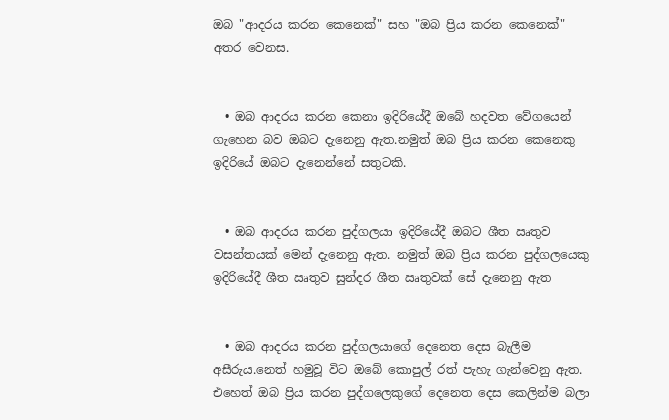ඔබ "ආදරය කරන කෙනෙක්" සහ "ඔබ ප්‍රිය කරන කෙනෙක්" අතර වෙනස.


  • ඔබ ආදරය කරන කෙනා ඉදිරියේදී ඔබේ හදවත වේගයෙන් ගැහෙන බව ඔබට දැනෙනු ඇත.නමුත් ඔබ ප්‍රිය කරන කෙනෙකු ඉදිරියේ ඔබට දැනෙන්නේ සතුටකි.


  • ඔබ ආදරය කරන පුද්ගලයා ඉදිරියේදී ඔබට ශීත ඍතුව වසන්තයක් මෙන් දැනෙනු ඇත. නමුත් ඔබ ප්‍රිය කරන පුද්ගලයෙකු ඉදිරියේදී ශීත ඍතුව සුන්දර ශීත ඍතුවක් සේ දැනෙනු ඇත


  • ඔබ ආදරය කරන පුද්ගලයාගේ දෙනෙත දෙස බැලීම අසීරුය.නෙත් හමුවූ විට ඔබේ කොපුල් රත් පැහැ ගැන්වෙනු ඇත. එහෙත් ඔබ ප්‍රිය කරන පුද්ගලෙකුගේ දෙනෙත දෙස කෙලින්ම බලා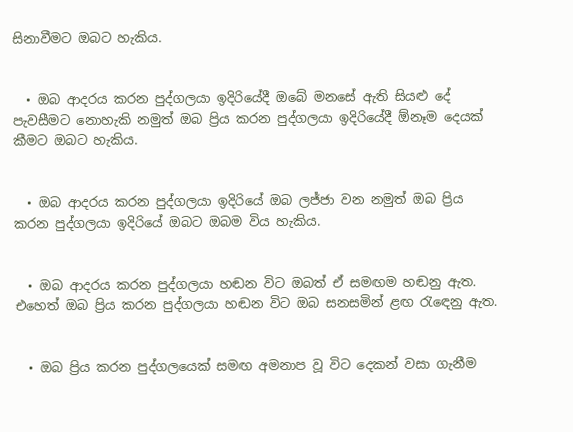සිනාවීමට ඔබට හැකිය.


  • ඔබ ආදරය කරන පුද්ගලයා ඉදිරියේදී ඔබේ මනසේ ඇති සියළු දේ පැවසීමට නොහැකි නමුත් ඔබ ප්‍රිය කරන පුද්ගලයා ඉදිරියේදී ඕනෑම දෙයක් කීමට ඔබට හැකිය.


  • ඔබ ආදරය කරන පුද්ගලයා ඉදිරියේ ඔබ ලජ්ජා වන නමුත් ඔබ ප්‍රිය කරන පුද්ගලයා ඉදිරියේ ඔබට ඔබම විය හැකිය.


  • ඔබ ආදරය කරන පුද්ගලයා හඬන විට ඔබත් ඒ සමඟම හඬනු ඇත. එහෙත් ඔබ ප්‍රිය කරන පුද්ගලයා හඬන විට ඔබ සනසමින් ළඟ රැඳෙනු ඇත.


  • ඔබ ප්‍රිය කරන පුද්ගලයෙක් සමඟ අමනාප වූ විට දෙකන් වසා ගැනීම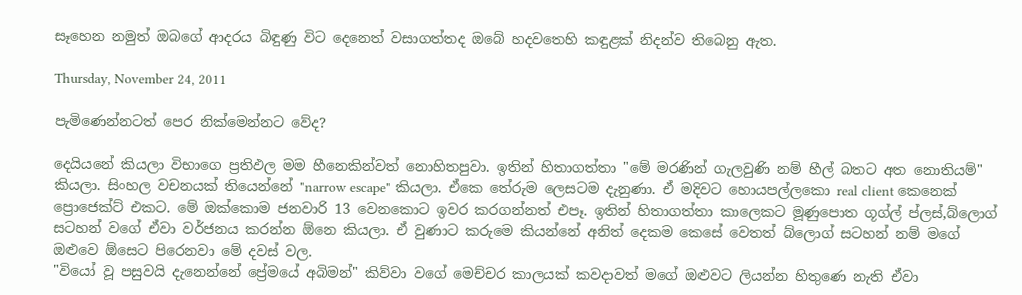සෑහෙන නමුත් ඔබගේ ආදරය බිඳුණු විට දෙනෙත් වසාගත්තද ඔබේ හදවතෙහි කඳුළක් නිදන්ව තිබෙනු ඇත.

Thursday, November 24, 2011

පැමිණෙන්නටත් පෙර නික්මෙන්නට වේද?

දෙයියනේ කියලා විභාගෙ ප්‍රතිඵල මම හීනෙකින්වත් නොහිතපුවා. ඉතින් හිතාගත්තා "මේ මරණින් ගැලවුණි නම් හීල් බතට අත නොතියම්" කියලා. සිංහල වචනයක් තියෙන්නේ "narrow escape" කියලා. ඒකෙ තේරුම ලෙසටම දැනුණා. ඒ මදිවට හොයපල්ලකො real client කෙනෙක් ප්‍රොජෙක්ට් එකට. මේ ඔක්කොම ජනවාරි 13 වෙනකොට ඉවර කරගන්නත් එපෑ. ඉතින් හිතාගත්තා කාලෙකට මූණුපොත ගූග්ල් ප්ලස්,බ්ලොග් සටහන් වගේ ඒවා වර්ජනය කරන්න ඕනෙ කියලා. ඒ වුණාට කරුමෙ කියන්නේ අනිත් දෙකම කෙසේ වෙතත් බ්ලොග් සටහන් නම් මගේ ඔළුවෙ ඕසෙට පිරෙනවා මේ දවස් වල.
"වියෝ වූ පසුවයි දැනෙන්නේ ප්‍රේමයේ අබිමන්" කිව්වා වගේ මෙච්චර කාලයක් කවදාවත් මගේ ඔළුවට ලියන්න හිතුණෙ නැති ඒවා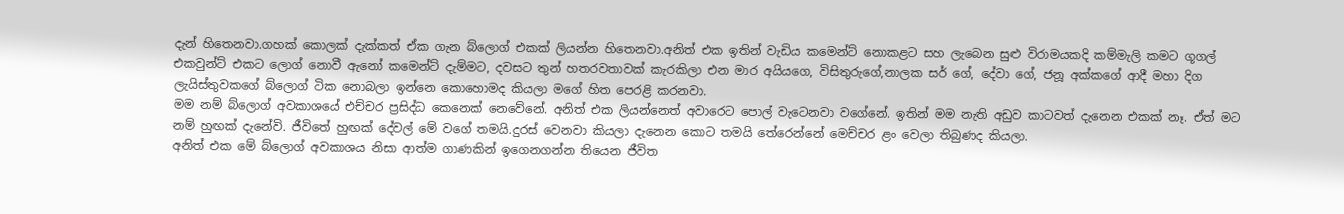දැන් හිතෙනවා.ගහක් කොලක් දැක්කත් ඒක ගැන බ්ලොග් එකක් ලියන්න හිතෙනවා.අනිත් එක ඉතින් වැඩිය කමෙන්ට් නොකළට සහ ලැබෙන සුළු විරාමයකදි කම්මැලි කමට ගූගල් එකවුන්ට් එකට ලොග් නොවී ඇනෝ කමෙන්ට් දැම්මට, දවසට තුන් හතරවතාවක් කැරකිලා එන මාර අයියගෙ, විසිතුරුගේ,නාලක සර් ගේ, දේවා ගේ, ජනූ අක්කගේ ආදී මහා දිග ලැයිස්තුවකගේ බ්ලොග් ටික නොබලා ඉන්නෙ කොහොමද කියලා මගේ හිත පෙරළි කරනවා.
මම නම් බ්ලොග් අවකාශයේ එච්චර ප්‍රසිද්ධ කෙනෙක් නෙවේනේ. අනිත් එක ලියන්නෙත් අවාරෙට පොල් වැටෙනවා වගේනේ. ඉතින් මම නැති අඩුව කාටවත් දැනෙන එකක් නෑ. ඒත් මට නම් හුඟක් දැනේවි. ජීවිතේ හුඟක් දේවල් මේ වගේ තමයි.දුරස් වෙනවා කියලා දැනෙන කොට තමයි තේරෙන්නේ මෙච්චර ළං වෙලා තිබුණද කියලා.
අනිත් එක මේ බ්ලොග් අවකාශය නිසා ආත්ම ගාණකින් ඉගෙනගන්න තියෙන ජීවිත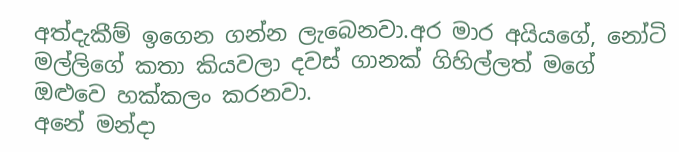අත්දැකීම් ඉගෙන ගන්න ලැබෙනවා.අර මාර අයියගේ, නෝටි මල්ලිගේ කතා කියවලා දවස් ගානක් ගිහිල්ලත් මගේ ඔළුවෙ හක්කලං කරනවා.
අනේ මන්දා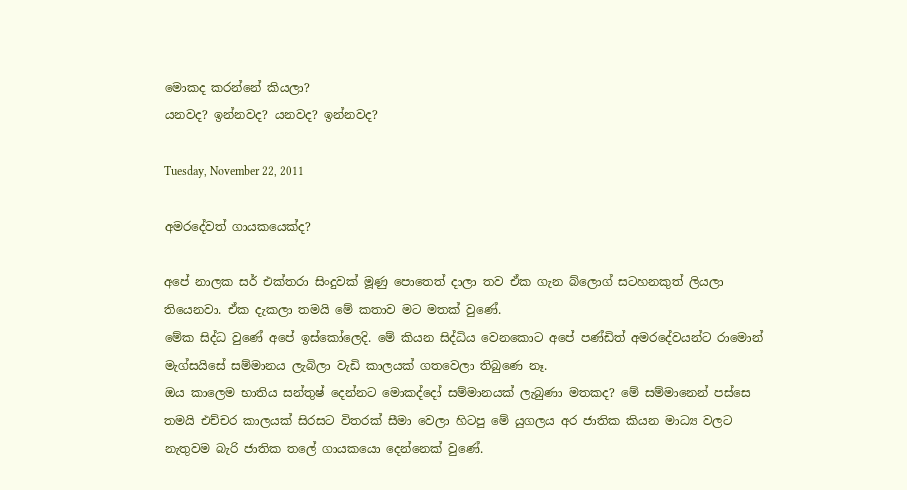මොකද කරන්නේ කියලා?
යනවද? ඉන්නවද? යනවද? ඉන්නවද?

Tuesday, November 22, 2011

අමරදේවත් ගායකයෙක්ද?

අපේ නාලක සර් එක්තරා සිංදුවක් මූණු පොතෙත් දාලා තව ඒක ගැන බ්ලොග් සටහනකුත් ලියලා තියෙනවා. ඒක දැකලා තමයි මේ කතාව මට මතක් වුණේ.
මේක සිද්ධ වුණේ අපේ ඉස්කෝලෙදි. මේ කියන සිද්ධිය වෙනකොට අපේ පණ්ඩිත් අමරදේවයන්ට රාමොන් මැග්සයිසේ සම්මානය ලැබිලා වැඩි කාලයක් ගතවෙලා තිබුණෙ නෑ.
ඔය කාලෙම භාතිය සන්තුෂ් දෙන්නට මොකද්දෝ සම්මානයක් ලැබුණා මතකද? මේ සම්මානෙන් පස්සෙ තමයි එච්චර කාලයක් සිරසට විතරක් සීමා වෙලා හිටපු මේ යුගලය අර ජාතික කියන මාධ්‍ය වලට නැතුවම බැරි ජාතික තලේ ගායකයො දෙන්නෙක් වුණේ.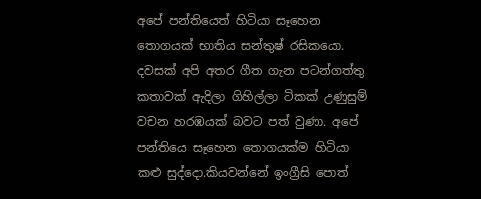අපේ පන්තියෙත් හිටියා සෑහෙන තොගයක් භාතිය සන්තුෂ් රසිකයො. දවසක් අපි අතර ගීත ගැන පටන්ගත්තු කතාවක් ඇදිලා ගිහිල්ලා ටිකක් උණුසුම් වචන හරඹයක් බවට පත් වුණා. අපේ පන්තියෙ සෑහෙන තොගයක්ම හිටියා කළු සුද්දො.කියවන්නේ ඉංග්‍රීසි පොත්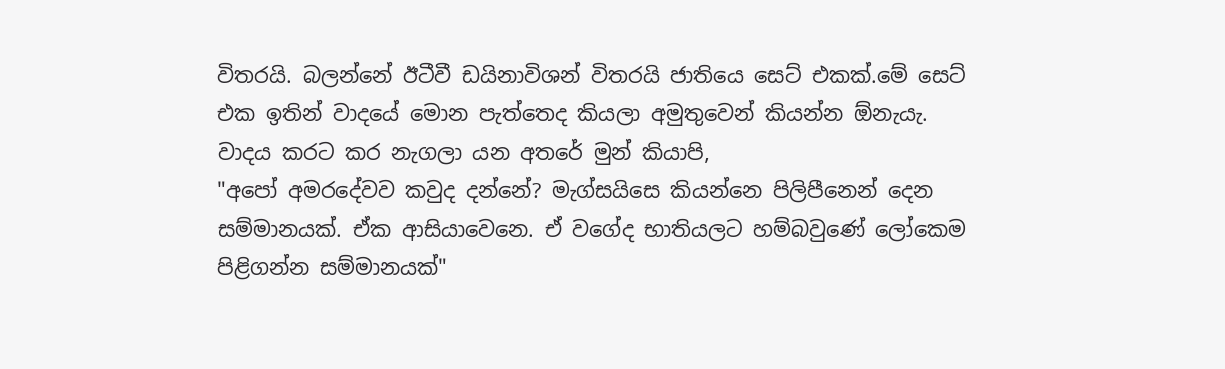විතරයි. බලන්නේ ඊටීවී ඩයිනාවිශන් විතරයි ජාතියෙ සෙට් එකක්.මේ සෙට් එක ඉතින් වාදයේ මොන පැත්තෙද කියලා අමුතුවෙන් කියන්න ඕනැයැ.
වාදය කරට කර නැගලා යන අතරේ මුන් කියාපි,
"අපෝ අමරදේවව කවුද දන්නේ? මැග්සයිසෙ කියන්නෙ පිලිපීනෙන් දෙන සම්මානයක්. ඒක ආසියාවෙනෙ. ඒ වගේද භාතියලට හම්බවුණේ ලෝකෙම පිළිගන්න සම්මානයක්"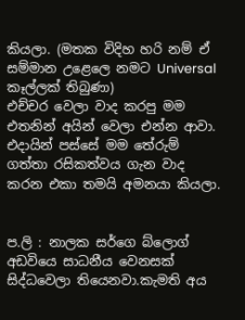කියලා. (මතක විදිහ හරි නම් ඒ සම්මාන උළෙලෙ නමට Universal කෑල්ලක් තිබුණා)
එච්චර වෙලා වාද කරපු මම එතනින් අයින් වෙලා එන්න ආවා.
එදායින් පස්සේ මම තේරුම් ගත්තා රසිකත්වය ගැන වාද කරන එකා තමයි අමනයා කියලා.


ප.ලි : නාලක සර්ගෙ බ්ලොග් අඩවියෙ සාධනීය වෙනසක් සිද්ධවෙලා තියෙනවා.කැමති අය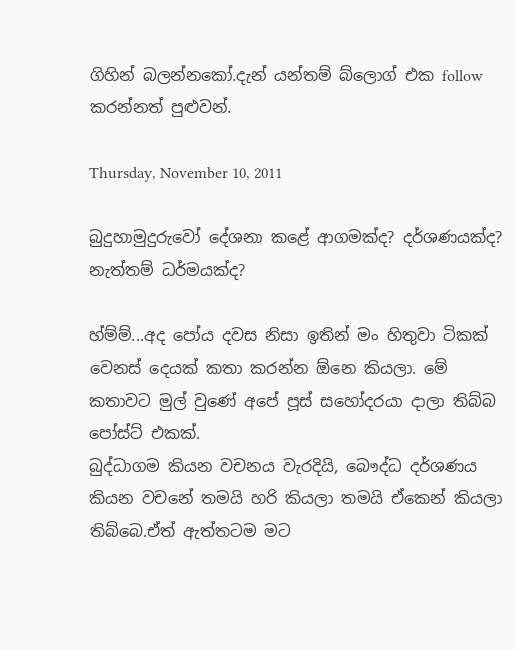ගිහින් බලන්නකෝ.දැන් යන්තම් බ්ලොග් එක follow කරන්නත් පුළුවන්.

Thursday, November 10, 2011

බුදුහාමුදුරුවෝ දේශනා කළේ ආගමක්ද? දර්ශණයක්ද? නැත්තම් ධර්මයක්ද?

හ්ම්ම්...අද පෝය දවස නිසා ඉතින් මං හිතුවා ටිකක් වෙනස් දෙයක් කතා කරන්න ඕනෙ කියලා. මේ කතාවට මුල් වුණේ අපේ පූස් සහෝදරයා දාලා තිබ්බ පෝස්ට් එකක්.
බුද්ධාගම කියන වචනය වැරදියි, බෞද්ධ දර්ශණය කියන වචනේ තමයි හරි කියලා තමයි ඒකෙන් කියලා තිබ්බෙ.ඒත් ඇත්තටම මට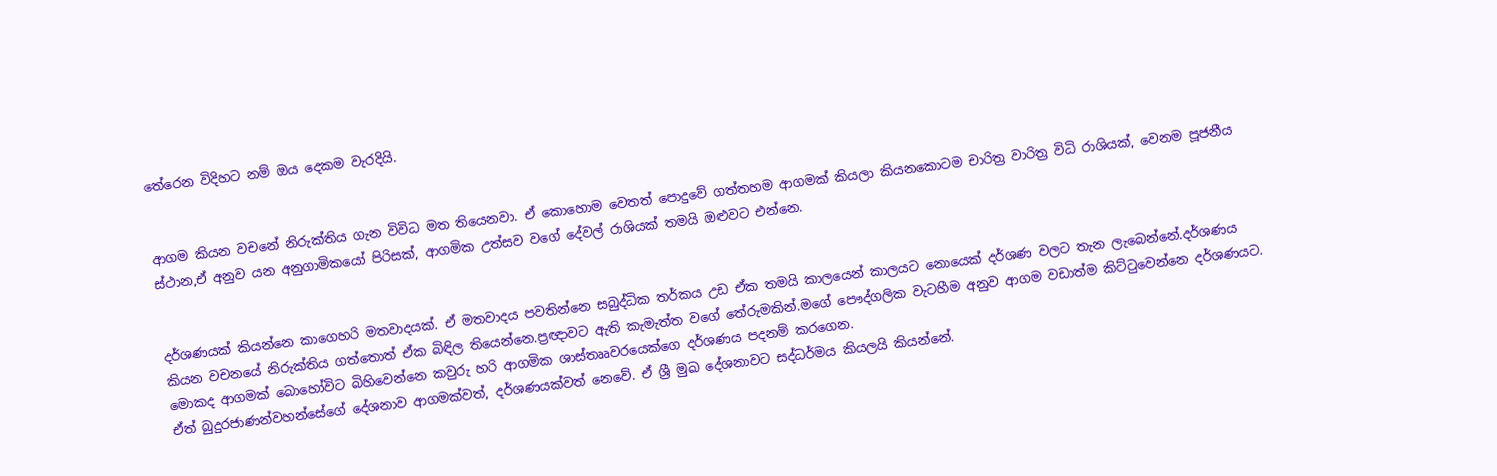තේරෙන විදිහට නම් ඔය දෙකම වැරදියි.


ආගම කියන වචනේ නිරුක්තිය ගැන විවිධ මත තියෙනවා. ඒ කොහොම වෙතත් පොදුවේ ගත්තහම ආගමක් කියලා කියනකොටම චාරිත්‍ර වාරිත්‍ර විධි රාශියක්, වෙනම පූජනීය ස්ථාන,ඒ අනුව යන අනුගාමිකයෝ පිරිසක්, ආගමික උත්සව වගේ දේවල් රාශියක් තමයි ඔළුවට එන්නෙ.


දර්ශණයක් කියන්නෙ කාගෙහරි මතවාදයක්. ඒ මතවාදය පවතින්නෙ සබුද්ධික තර්කය උඩ ඒක තමයි කාලයෙන් කාලයට නොයෙක් දර්ශණ වලට තැන ලැබෙන්නේ.දර්ශණය කියන වචනයේ නිරුක්තිය ගත්තොත් ඒක බිඳිල තියෙන්නෙ.ප්‍රඥාවට ඇති කැමැත්ත වගේ තේරුමකින්.මගේ පෞද්ගලික වැටහීම අනුව ආගම වඩාත්ම කිට්ටුවෙන්නෙ දර්ශණයට. මොකද ආගමක් බොහෝවිට බිහිවෙන්නෙ කවුරු හරි ආගමික ශාස්තෲවරයෙක්ගෙ දර්ශණය පදනම් කරගෙන.
ඒත් බුදුරජාණන්වහන්සේගේ දේශනාව ආගමක්වත්, දර්ශණයක්වත් නෙවේ. ඒ ශ්‍රී මුඛ දේශනාවට සද්ධර්මය කියලයි කියන්නේ.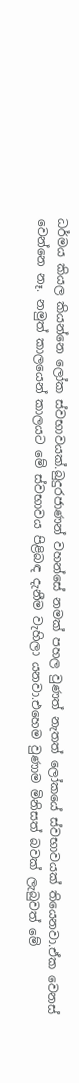ධර්මය කියල කියන්නෙ ලෝක ස්වභාවයක්.බුදුරජාණන් වහන්සේ නමක් පහල වුණත් නැතත් ලෝකයේ ස්වභාවයක් තියෙනවා.ඒක වෙනස් වෙන්නෙ නෑ. නමුත් කාලයෙන් කාලයට මේ ස්වභාවය පිළිබඳ දැනීම වැහිලා යනවා.එහෙම වුණාම මිනිසත් බවක් ලැබුවත් මේ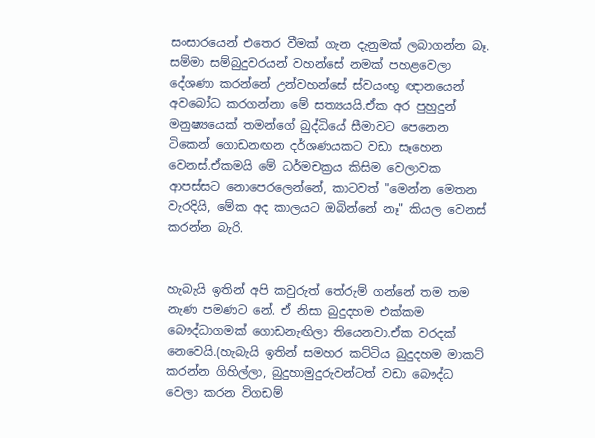සංසාරයෙන් එතෙර වීමක් ගැන දැනුමක් ලබාගන්න බෑ. සම්මා සම්බුදුවරයන් වහන්සේ නමක් පහළවෙලා දේශණා කරන්නේ උන්වහන්සේ ස්වයංභූ ඥානයෙන් අවබෝධ කරගන්නා මේ සත්‍යයයි.ඒක අර පුහුදුන් මනුෂ්‍යයෙක් තමන්ගේ බුද්ධියේ සීමාවට පෙනෙන ටිකෙන් ගොඩනඟන දර්ශණයකට වඩා සෑහෙන වෙනස්.ඒකමයි මේ ධර්මචක්‍රය කිසිම වෙලාවක ආපස්සට නොපෙරලෙන්නේ, කාටවත් "මෙන්න මෙතන වැරදියි, මේක අද කාලයට ඔබින්නේ නෑ" කියල වෙනස් කරන්න බැරි.


හැබැයි ඉතින් අපි කවුරුත් තේරුම් ගන්නේ තම තම නැණ පමණට නේ. ඒ නිසා බුදුදහම එක්කම බෞද්ධාගමක් ගොඩනැඟිලා තියෙනවා.ඒක වරදක් නෙවෙයි.(හැබැයි ඉතින් සමහර කට්ටිය බුදුදහම මාකට් කරන්න ගිහිල්ලා, බුදුහාමුදුරුවන්ටත් වඩා බෞද්ධ වෙලා කරන විගඩම්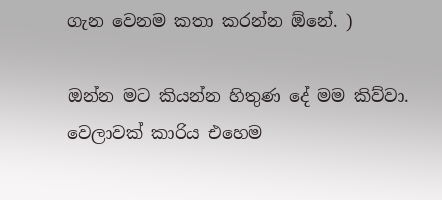ගැන වෙනම කතා කරන්න ඕනේ. )

ඔන්න මට කියන්න හිතුණ දේ මම කිව්වා. වෙලාවක් කාරිය එහෙම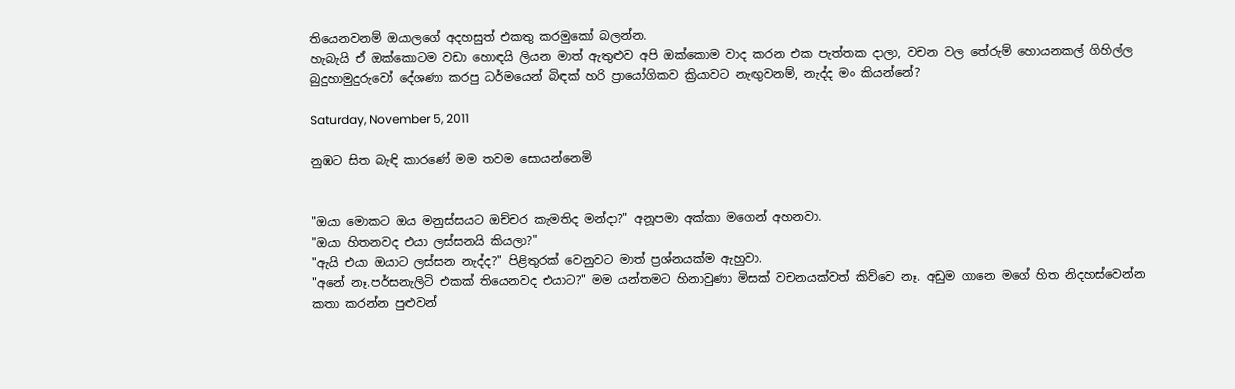තියෙනවනම් ඔයාලගේ අදහසුත් එකතු කරමුකෝ බලන්න.
හැබැයි ඒ ඔක්කොටම වඩා හොඳයි ලියන මාත් ඇතුළුව අපි ඔක්කොම වාද කරන එක පැත්තක දාලා, වචන වල තේරුම් හොයනකල් ගිහිල්ල බුදුහාමුදුරුවෝ දේශණා කරපු ධර්මයෙන් බිඳක් හරි ප්‍රායෝගිකව ක්‍රියාවට නැඟුවනම්, නැද්ද මං කියන්නේ?

Saturday, November 5, 2011

නුඹට සිත බැඳි කාරණේ මම තවම සොයන්නෙමි


"ඔයා මොකට ඔය මනුස්සයට ඔච්චර කැමතිද මන්දා?" අනූපමා අක්කා මගෙන් අහනවා.
"ඔයා හිතනවද එයා ලස්සනයි කියලා?"
"ඇයි එයා ඔයාට ලස්සන නැද්ද?" පිළිතුරක් වෙනුවට මාත් ප්‍රශ්නයක්ම ඇහුවා.
"අනේ නෑ.පර්සනැලිටි එකක් තියෙනවද එයාට?" මම යන්තමට හිනාවුණා මිසක් වචනයක්වත් කිව්වෙ නෑ. අඩුම ගානෙ මගේ හිත නිදහස්වෙන්න කතා කරන්න පුළුවන්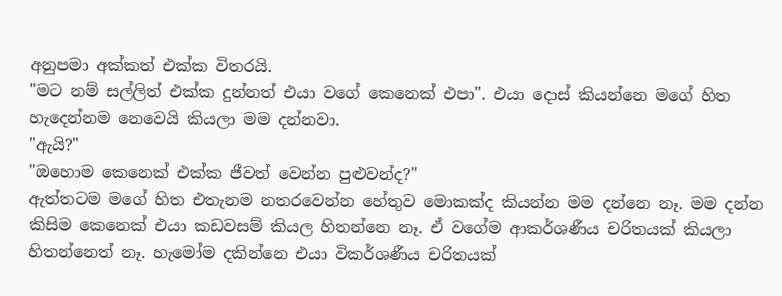අනුපමා අක්කත් එක්ක විතරයි.
"මට නම් සල්ලිත් එක්ක දුන්නත් එයා වගේ කෙනෙක් එපා". එයා දොස් කියන්නෙ මගේ හිත හැදෙන්නම නෙවෙයි කියලා මම දන්නවා.
"ඇයි?"
"ඔහොම කෙනෙක් එක්ක ජීවත් වෙන්න පුළුවන්ද?"
ඇත්තටම මගේ හිත එතැනම නතරවෙන්න හේතුව මොකක්ද කියන්න මම දන්නෙ නෑ. මම දන්න කිසිම කෙනෙක් එයා කඩවසම් කියල හිතන්නෙ නෑ. ඒ වගේම ආකර්ශණීය චරිතයක් කියලා හිතන්නෙත් නෑ. හැමෝම දකින්නෙ එයා විකර්ශණීය චරිතයක්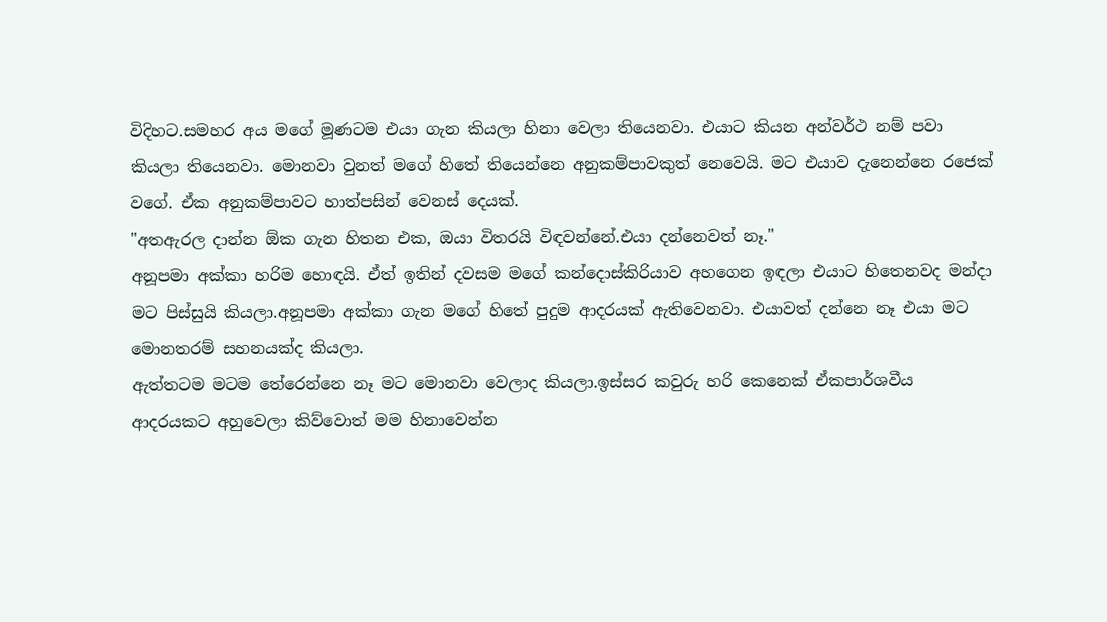විදිහට.සමහර අය මගේ මූණටම එයා ගැන කියලා හිනා වෙලා තියෙනවා. එයාට කියන අන්වර්ථ නම් පවා කියලා තියෙනවා. මොනවා වුනත් මගේ හිතේ තියෙන්නෙ අනුකම්පාවකුත් නෙවෙයි. මට එයාව දැනෙන්නෙ රජෙක් වගේ. ඒක අනුකම්පාවට හාත්පසින් වෙනස් දෙයක්.
"අතඇරල දාන්න ඕක ගැන හිතන එක, ඔයා විතරයි විඳවන්නේ.එයා දන්නෙවත් නෑ."
අනූපමා අක්කා හරිම හොඳයි. ඒත් ඉතින් දවසම මගේ කන්දොස්කිරියාව අහගෙන ඉඳලා එයාට හිතෙනවද මන්දා මට පිස්සුයි කියලා.අනූපමා අක්කා ගැන මගේ හිතේ පුදුම ආදරයක් ඇතිවෙනවා. එයාවත් දන්නෙ නෑ එයා මට මොනතරම් සහනයක්ද කියලා.
ඇත්තටම මටම තේරෙන්නෙ නෑ මට මොනවා වෙලාද කියලා.ඉස්සර කවුරු හරි කෙනෙක් ඒකපාර්ශවීය ආදරයකට අහුවෙලා කිව්වොත් මම හිනාවෙන්න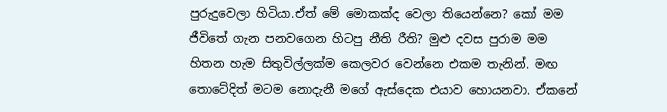පුරුදුවෙලා හිටියා.ඒත් මේ මොකක්ද වෙලා තියෙන්නෙ? කෝ මම ජීවිතේ ගැන පනවගෙන හිටපු නීති රීති? මුළු දවස පුරාම මම හිතන හැම සිතුවිල්ලක්ම කෙලවර වෙන්නෙ එකම තැනින්. මඟ තොටේදිත් මටම නොදැනී මගේ ඇස්දෙක එයාව හොයනවා. ඒකනේ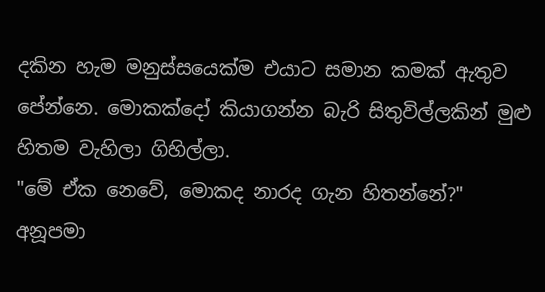දකින හැම මනුස්සයෙක්ම එයාට සමාන කමක් ඇතුව පේන්නෙ. මොකක්දෝ කියාගන්න බැරි සිතුවිල්ලකින් මුළු හිතම වැහිලා ගිහිල්ලා.
"මේ ඒක නෙවේ, මොකද නාරද ගැන හිතන්නේ?" අනූපමා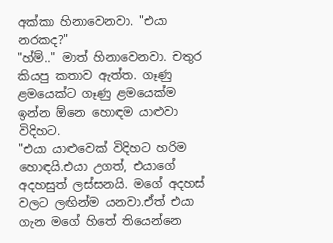අක්කා හිනාවෙනවා. "එයා නරකද?"
"හ්ම්.." මාත් හිනාවෙනවා. චතුර කියපු කතාව ඇත්ත. ගෑණු ළමයෙක්ට ගෑණු ළමයෙක්ම ඉන්න ඕනෙ හොඳම යාළුවා විදිහට.
"එයා යාළුවෙක් විදිහට හරිම හොඳයි.එයා උගත්, එයාගේ අදහසුත් ලස්සනයි. මගේ අදහස් වලට ලඟින්ම යනවා.ඒත් එයා ගැන මගේ හිතේ තියෙන්නෙ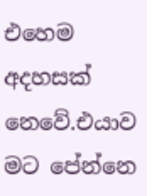එහෙම අදහසක් නෙවේ.එයාව මට පේන්නෙ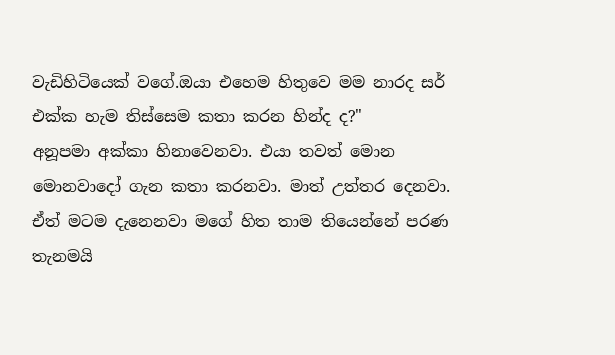වැඩිහිටියෙක් වගේ.ඔයා එහෙම හිතුවෙ මම නාරද සර් එක්ක හැම තිස්සෙම කතා කරන හින්ද ද?"
අනූපමා අක්කා හිනාවෙනවා. එයා තවත් මොන මොනවාදෝ ගැන කතා කරනවා. මාත් උත්තර දෙනවා. ඒත් මටම දැනෙනවා මගේ හිත තාම තියෙන්නේ පරණ තැනමයි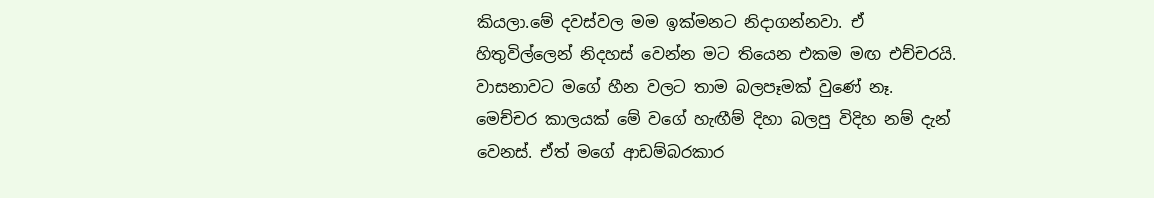කියලා.මේ දවස්වල මම ඉක්මනට නිදාගන්නවා. ඒ හිතුවිල්ලෙන් නිදහස් වෙන්න මට තියෙන එකම මඟ එච්චරයි. වාසනාවට මගේ හීන වලට තාම බලපෑමක් වුණේ නෑ.
මෙච්චර කාලයක් මේ වගේ හැඟීම් දිහා බලපු විදිහ නම් දැන් වෙනස්. ඒත් මගේ ආඩම්බරකාර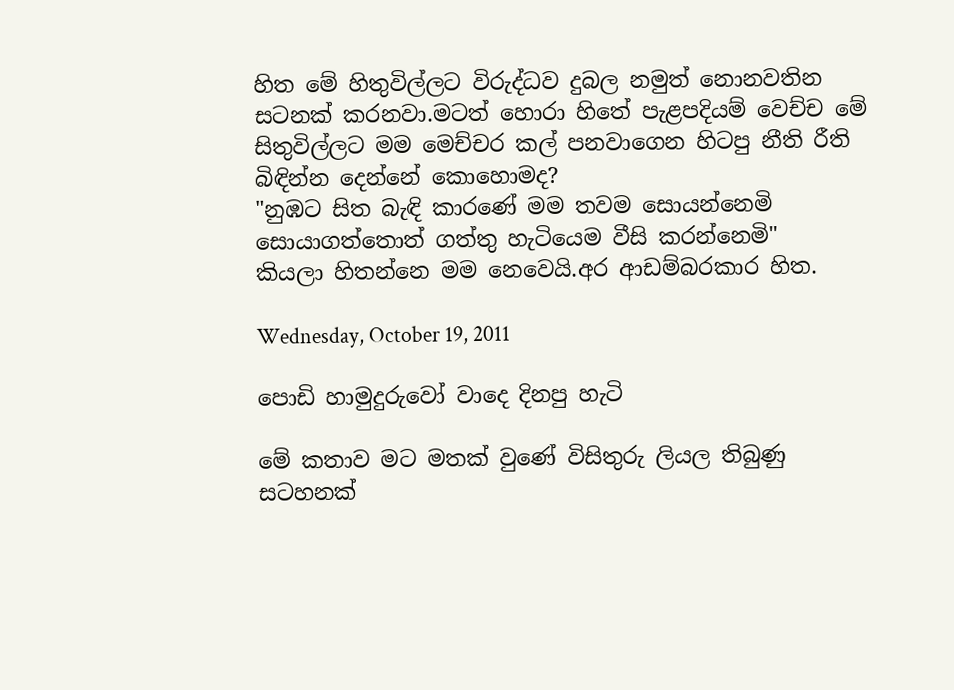හිත මේ හිතුවිල්ලට විරුද්ධව දුබල නමුත් නොනවතින සටනක් කරනවා.මටත් හොරා හිතේ පැළපදියම් වෙච්ච මේ සිතුවිල්ලට මම මෙච්චර කල් පනවාගෙන හිටපු නීති රීති බිඳින්න දෙන්නේ කොහොමද?
"නුඹට සිත බැඳි කාරණේ මම තවම සොයන්නෙමි
සොයාගත්තොත් ගත්තු හැටියෙම වීසි කරන්නෙමි"
කියලා හිතන්නෙ මම නෙවෙයි.අර ආඩම්බරකාර හිත.

Wednesday, October 19, 2011

පොඩි හාමුදුරුවෝ වාදෙ දිනපු හැටි

මේ කතාව මට මතක් වුණේ විසිතුරු ලියල තිබුණු සටහනක්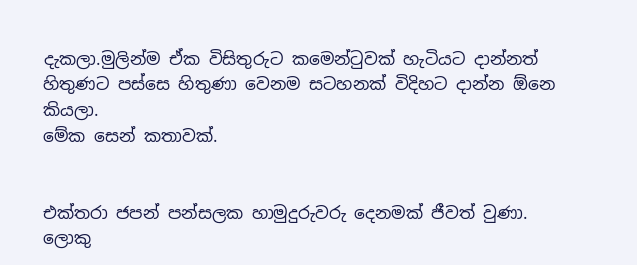දැකලා.මුලින්ම ඒක විසිතුරුට කමෙන්ටුවක් හැටියට දාන්නත් හිතුණට පස්සෙ හිතුණා වෙනම සටහනක් විදිහට දාන්න ඕනෙ කියලා.
මේක සෙන් කතාවක්.


එක්තරා ජපන් පන්සලක හාමුදුරුවරු දෙනමක් ජීවත් වුණා. ලොකු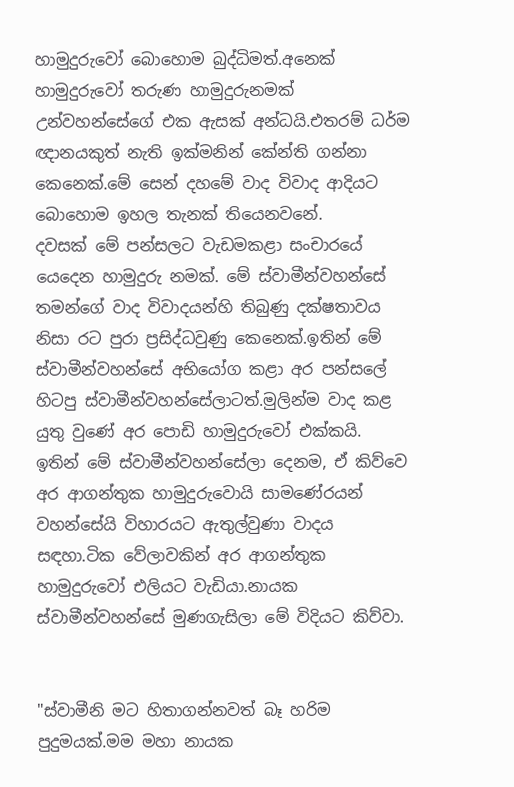හාමුදුරුවෝ බොහොම බුද්ධිමත්.අනෙක් හාමුදුරුවෝ තරුණ හාමුදුරුනමක් උන්වහන්සේගේ එක ඇසක් අන්ධයි.එතරම් ධර්ම ඥානයකුත් නැති ඉක්මනින් කේන්ති ගන්නා කෙනෙක්.මේ සෙන් දහමේ වාද විවාද ආදියට බොහොම ඉහල තැනක් තියෙනවනේ.
දවසක් මේ පන්සලට වැඩමකළා සංචාරයේ යෙදෙන හාමුදුරු නමක්. මේ ස්වාමීන්වහන්සේ තමන්ගේ වාද විවාදයන්හි තිබුණු දක්ෂතාවය නිසා රට පුරා ප්‍රසිද්ධවුණු කෙනෙක්.ඉතින් මේ ස්වාමීන්වහන්සේ අභියෝග කළා අර පන්සලේ හිටපු ස්වාමීන්වහන්සේලාටත්.මුලින්ම වාද කළ යුතු වුණේ අර පොඩි හාමුදුරුවෝ එක්කයි.
ඉතින් මේ ස්වාමීන්වහන්සේලා දෙනම, ඒ කිව්වෙ අර ආගන්තුක හාමුදුරුවොයි සාමණේරයන් වහන්සේයි විහාරයට ඇතුල්වුණා වාදය සඳහා.ටික වේලාවකින් අර ආගන්තුක හාමුදුරුවෝ එලියට වැඩියා.නායක ස්වාමීන්වහන්සේ මුණගැසිලා මේ විදියට කිව්වා.


"ස්වාමීනි මට හිතාගන්නවත් බෑ හරිම පුදුමයක්.මම මහා නායක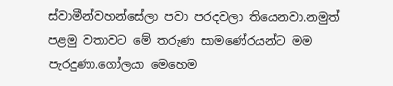ස්වාමීන්වහන්සේලා පවා පරදවලා තියෙනවා.නමුත් පළමු වතාවට මේ තරුණ සාමණේරයන්ට මම පැරදුණා.ගෝලයා මෙහෙම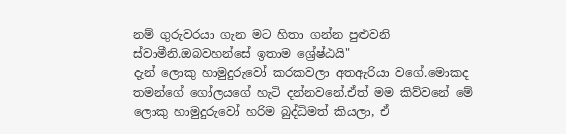නම් ගුරුවරයා ගැන මට හිතා ගන්න පුළුවනි ස්වාමීනි.ඔබවහන්සේ ඉතාම ශ්‍රේෂ්ඨයි"
දැන් ලොකු හාමුදුරුවෝ කරකවලා අතඇරියා වගේ.මොකද තමන්ගේ ගෝලයගේ හැටි දන්නවනේ.ඒත් මම කිව්වනේ මේ ලොකු හාමුදුරුවෝ හරිම බුද්ධිමත් කියලා, ඒ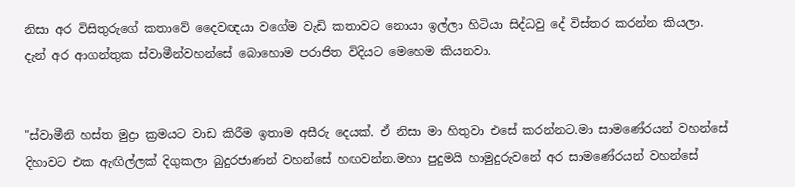නිසා අර විසිතුරුගේ කතාවේ දෛවඥයා වගේම වැඩි කතාවට නොයා ඉල්ලා හිටියා සිද්ධවු දේ විස්තර කරන්න කියලා.
දැන් අර ආගන්තුක ස්වාමීන්වහන්සේ බොහොම පරාජිත විදියට මෙහෙම කියනවා.


"ස්වාමීනි හස්ත මුද්‍රා ක්‍රමයට වාඩ කිරීම ඉතාම අසීරු දෙයක්. ඒ නිසා මා හිතුවා එසේ කරන්නට.මා සාමණේරයන් වහන්සේ දිහාවට එක ඇඟිල්ලක් දිගුකලා බුදුරජාණන් වහන්සේ හඟවන්න.මහා පුදුමයි හාමුදුරුවනේ අර සාමණේරයන් වහන්සේ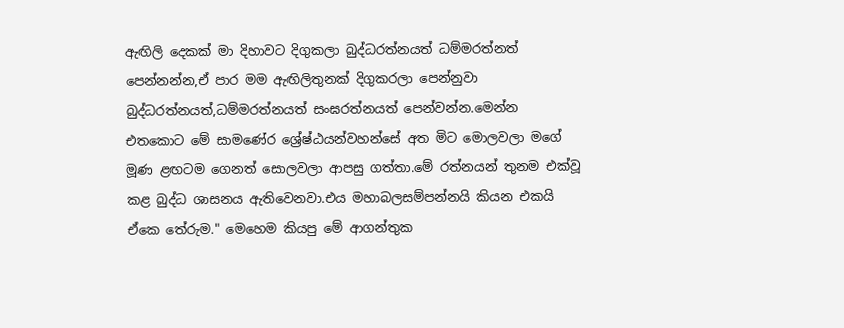ඇඟිලි දෙකක් මා දිහාවට දිගුකලා බුද්ධරත්නයත් ධම්මරත්නත් පෙන්නන්න,ඒ පාර මම ඇඟිලිතුනක් දිගුකරලා පෙන්නුවා බුද්ධරත්නයත්,ධම්මරත්නයත් සංඝරත්නයත් පෙන්වන්න.මෙන්න එතකොට මේ සාමණේර ශ්‍රේෂ්ඨයන්වහන්සේ අත මිට මොලවලා මගේ මූණ ළඟටම ගෙනත් සොලවලා ආපසු ගත්තා.මේ රත්නයන් තුනම එක්වූ කළ බුද්ධ ශාසනය ඇතිවෙනවා.එය මහාබලසම්පන්නයි කියන එකයි ඒකෙ තේරුම." මෙහෙම කියපු මේ ආගන්තුක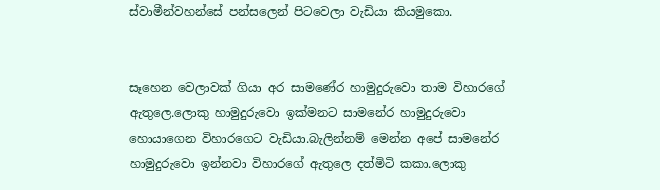ස්වාමීන්වහන්සේ පන්සලෙන් පිටවෙලා වැඩියා කියමුකො.


සෑහෙන වෙලාවක් ගියා අර සාමණේර හාමුදුරුවො තාම විහාරගේ ඇතුලෙ.ලොකු හාමුදුරුවො ඉක්මනට සාමනේර හාමුදුරුවො හොයාගෙන විහාරගෙට වැඩියා.බැලින්නම් මෙන්න අපේ සාමනේර හාමුදුරුවො ඉන්නවා විහාරගේ ඇතුලෙ දත්මිටි කකා.ලොකු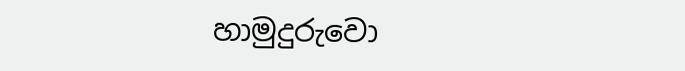හාමුදුරුවො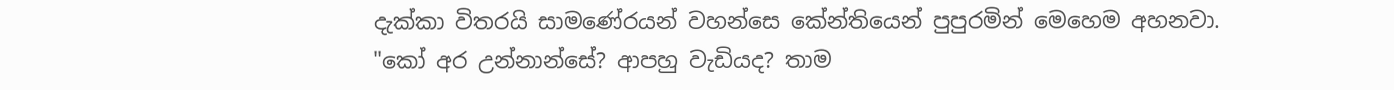දැක්කා විතරයි සාමණේරයන් වහන්සෙ කේන්තියෙන් පුපුරමින් මෙහෙම අහනවා.
"කෝ අර උන්නාන්සේ? ආපහු වැඩියද? තාම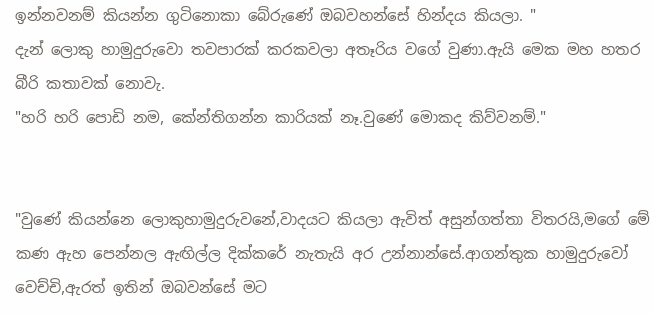ඉන්නවනම් කියන්න ගුටිනොකා බේරුණේ ඔබවහන්සේ හින්දය කියලා. "
දැන් ලොකු හාමුදුරුවො තවපාරක් කරකවලා අතෑරිය වගේ වුණා.ඇයි මෙක මහ හතර බීරි කතාවක් නොවැ.
"හරි හරි පොඩි නම, කේන්තිගන්න කාරියක් නෑ.වුණේ මොකද කිව්වනම්."


"වුණේ කියන්නෙ ලොකුහාමුදුරුවනේ,වාදයට කියලා ඇවිත් අසුන්ගත්තා විතරයි,මගේ මේ කණ ඇහ පෙන්නල ඇඟිල්ල දික්කරේ නැතැයි අර උන්නාන්සේ.ආගන්තුක හාමුදුරුවෝ වෙච්චි,ඇරත් ඉතින් ඔබවන්සේ මට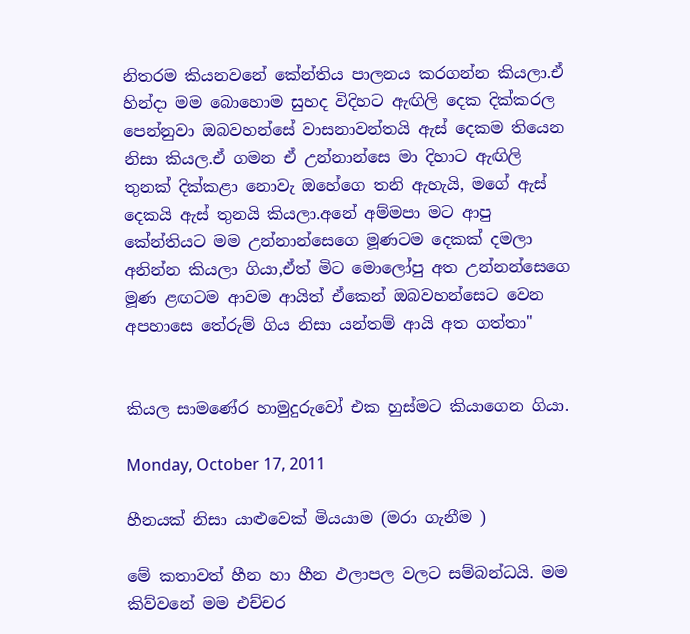නිතරම කියනවනේ කේන්තිය පාලනය කරගන්න කියලා.ඒ හින්දා මම බොහොම සුහද විදිහට ඇඟිලි දෙක දික්කරල පෙන්නුවා ඔබවහන්සේ වාසනාවන්තයි ඇස් දෙකම තියෙන නිසා කියල.ඒ ගමන ඒ උන්නාන්සෙ මා දිහාට ඇඟිලි තුනක් දික්කළා නොවැ ඔහේගෙ තනි ඇහැයි, මගේ ඇස් දෙකයි ඇස් තුනයි කියලා.අනේ අම්මපා මට ආපු කේන්තියට මම උන්නාන්සෙගෙ මූණටම දෙකක් දමලා අනින්න කියලා ගියා,ඒත් මිට මොලෝපු අත උන්නන්සෙගෙ මූණ ළඟටම ආවම ආයිත් ඒකෙන් ඔබවහන්සෙට වෙන අපහාසෙ තේරුම් ගිය නිසා යන්තම් ආයි අත ගත්තා"


කියල සාමණේර හාමුදුරුවෝ එක හුස්මට කියාගෙන ගියා.

Monday, October 17, 2011

හීනයක් නිසා යාළුවෙක් මියයාම (මරා ගැනීම )

මේ කතාවත් හීන හා හීන ඵලාපල වලට සම්බන්ධයි. මම කිව්වනේ මම එච්චර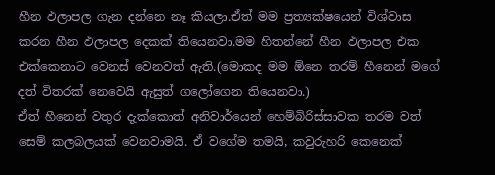හීන ඵලාපල ගැන දන්නෙ නෑ කියලා.ඒත් මම ප්‍රත්‍යක්ෂයෙන් විශ්වාස කරන හීන ඵලාපල දෙකක් තියෙනවා.මම හිතන්නේ හීන ඵලාපල එක එක්කෙනාට වෙනස් වෙනවත් ඇති.(මොකද මම ඕනෙ තරම් හීනෙන් මගේ දත් විතරක් නෙවෙයි ඇසුත් ගලෝගෙන තියෙනවා.)
ඒත් හීනෙන් වතුර දැක්කොත් අනිවාර්යෙන් හෙම්බිරිස්සාවක තරම වත් සෙම් කලබලයක් වෙනවාමයි. ඒ වගේම තමයි, කවුරුහරි කෙනෙක්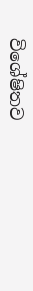විශේෂිතව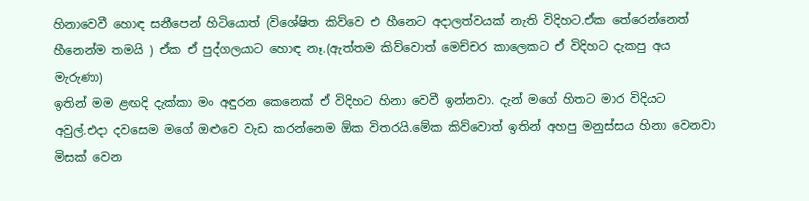හිනාවෙවී හොඳ සනීපෙන් හිටියොත් (විශේෂිත කිව්වෙ එ හීනෙට අදාලත්වයක් නැති විදිහට.ඒක තේරෙන්නෙත් හීනෙන්ම තමයි ) ඒක ඒ පුද්ගලයාට හොඳ නෑ.(ඇත්තම කිව්වොත් මෙච්චර කාලෙකට ඒ විදිහට දැකපු අය මැරුණා)
ඉතින් මම ළඟදි දැක්කා මං අඳුරන කෙනෙක් ඒ විදිහට හිනා වෙවී ඉන්නවා. දැන් මගේ හිතට මාර විදියට අවුල්.එදා දවසෙම මගේ ඔළුවෙ වැඩ කරන්නෙම ඕක විතරයි.මේක කිව්වොත් ඉතින් අහපු මනුස්සය හිනා වෙනවා මිසක් වෙන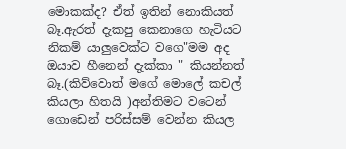මොකක්ද? ඒත් ඉතින් නොකියත් බෑ.ඇරත් දැකපු කෙනාගෙ හැටියට නිකම් යාලුවෙක්ට වගෙ"මම අද ඔයාව හීනෙන් දැක්කා " කියන්නත් බෑ.(කිව්වොත් මගේ මොලේ කචල් කියලා හිතයි )අන්තිමට වටෙන් ගොඩෙන් පරිස්සම් වෙන්න කියල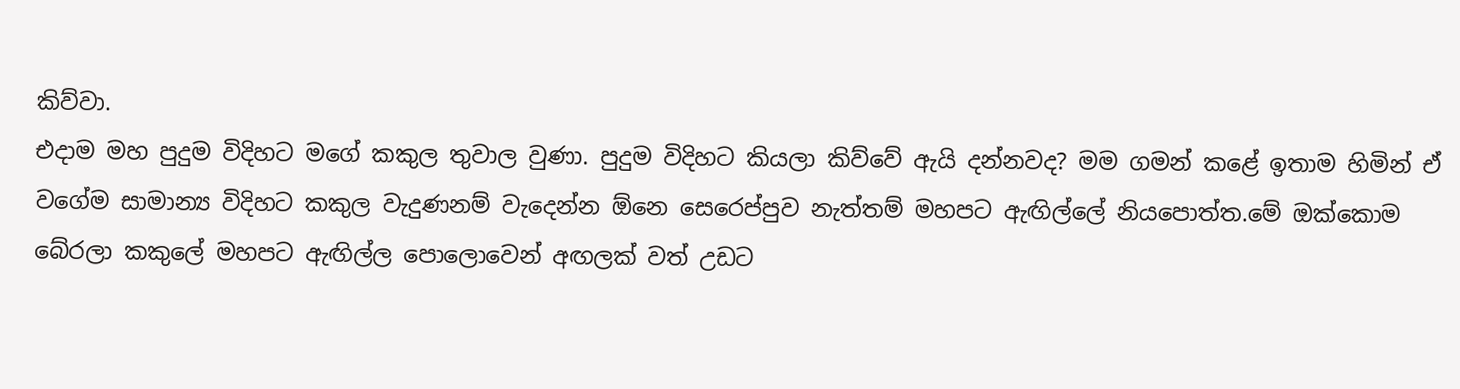කිව්වා.
එදාම මහ පුදුම විදිහට මගේ කකුල තුවාල වුණා. පුදුම විදිහට කියලා කිව්වේ ඇයි දන්නවද? මම ගමන් කළේ ඉතාම හිමින් ඒ වගේම සාමාන්‍ය විදිහට කකුල වැදුණනම් වැදෙන්න ඕනෙ සෙරෙප්පුව නැත්තම් මහපට ඇඟිල්ලේ නියපොත්ත.මේ ඔක්කොම බේරලා කකුලේ මහපට ඇඟිල්ල පොලොවෙන් අඟලක් වත් උඩට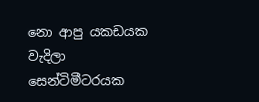නො ආපු යකඩයක වැදිලා සෙන්ටිමීටරයක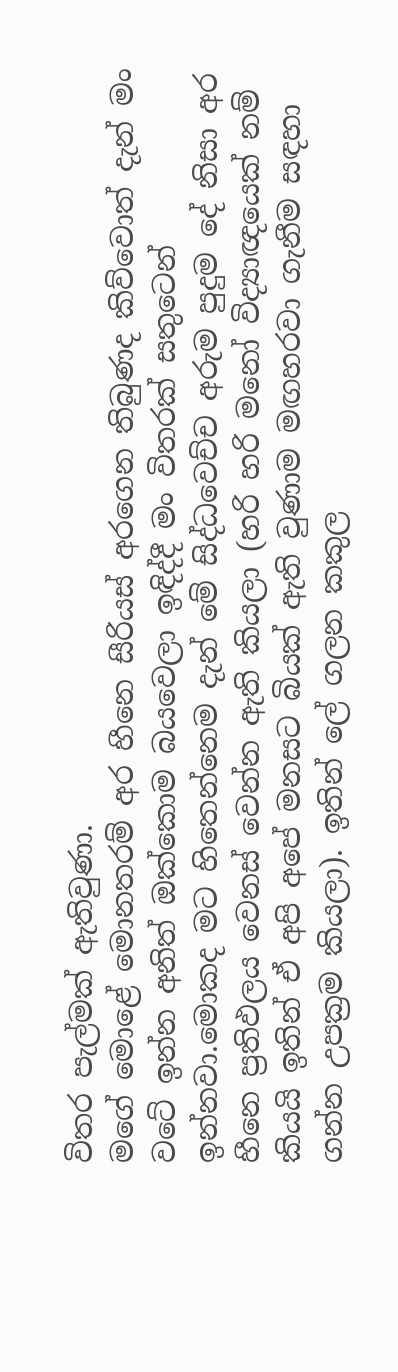විතර පැල්මක් ඇතිවුණා.
මගේ මොළේ මොනතරම් අර හීනෙ සීරියස් අරගෙන තිබුණද කිව්වොත් දැන් මං වටේ ඉන්න අනිත් ඔක්කොම බයවෙලා ඉඳිද්දී මං විතරක් සතුටෙන් ඉන්නවා.මොකද මට හිතෙන්නෙම දැන් මේ සිද්ධවෙච්ච අරුම පුදුම දේ නිසා අර හීනෙ ප්‍රතිඵලය වෙනස් වෙන්න ඇති කියලා (හරි හරි මනෝ විද්‍යාඥයෙක් නම් කියයි ඉතින් ඒ අපි අපේ මනසට බියක් ඇති වුණාම මඟහරවා ගැනීම සඳහා ගන්න උපක්‍රම කියලා). ඉතින් ලේ ගලන කකුල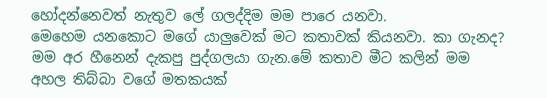හෝදන්නෙවත් නැතුව ලේ ගලද්දිම මම පාරෙ යනවා.
මෙහෙම යනකොට මගේ යාලුවෙක් මට කතාවක් කියනවා. කා ගැනද? මම අර හීනෙන් දැකපු පුද්ගලයා ගැන.මේ කතාව මීට කලින් මම අහල තිබ්බා වගේ මතකයක්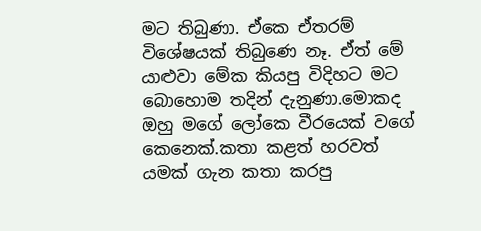මට තිබුණා. ඒකෙ ඒතරම් විශේෂයක් තිබුණෙ නෑ. ඒත් මේ යාළුවා මේක කියපු විදිහට මට බොහොම තදින් දැනුණා.මොකද ඔහු මගේ ලෝකෙ වීරයෙක් වගේ කෙනෙක්.කතා කළත් හරවත් යමක් ගැන කතා කරපු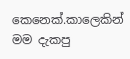කෙනෙක්.කාලෙකින් මම දැකපු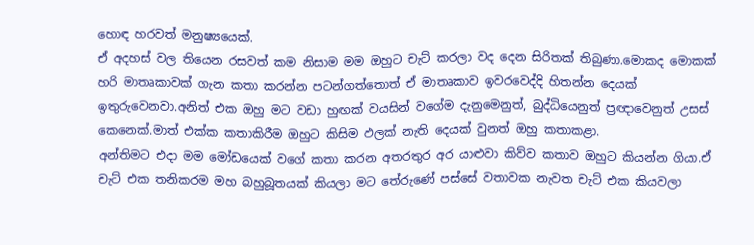හොඳ හරවත් මනුෂ්‍යයෙක්.
ඒ අදහස් වල තියෙන රසවත් කම නිසාම මම ඔහුට චැට් කරලා වද දෙන සිරිතක් තිබුණා.මොකද මොකක් හරි මාතෘකාවක් ගැන කතා කරන්න පටන්ගත්තොත් ඒ මාතෘකාව ඉවරවෙද්දි හිතන්න දෙයක් ඉතුරුවෙනවා.අනිත් එක ඔහු මට වඩා හුඟක් වයසින් වගේම දැනුමෙනුත්, බුද්ධියෙනුත් ප්‍රඥාවෙනුත් උසස් කෙනෙක්.මාත් එක්ක කතාකිරීම ඔහුට කිසිම ඵලක් නැති දෙයක් වුනත් ඔහු කතාකළා.
අන්තිමට එදා මම මෝඩයෙක් වගේ කතා කරන අතරතුර අර යාළුවා කිව්ව කතාව ඔහුට කියන්න ගියා.ඒ චැට් එක තනිකරම මහ බහුබූතයක් කියලා මට තේරුණේ පස්සේ වතාවක නැවත චැට් එක කියවලා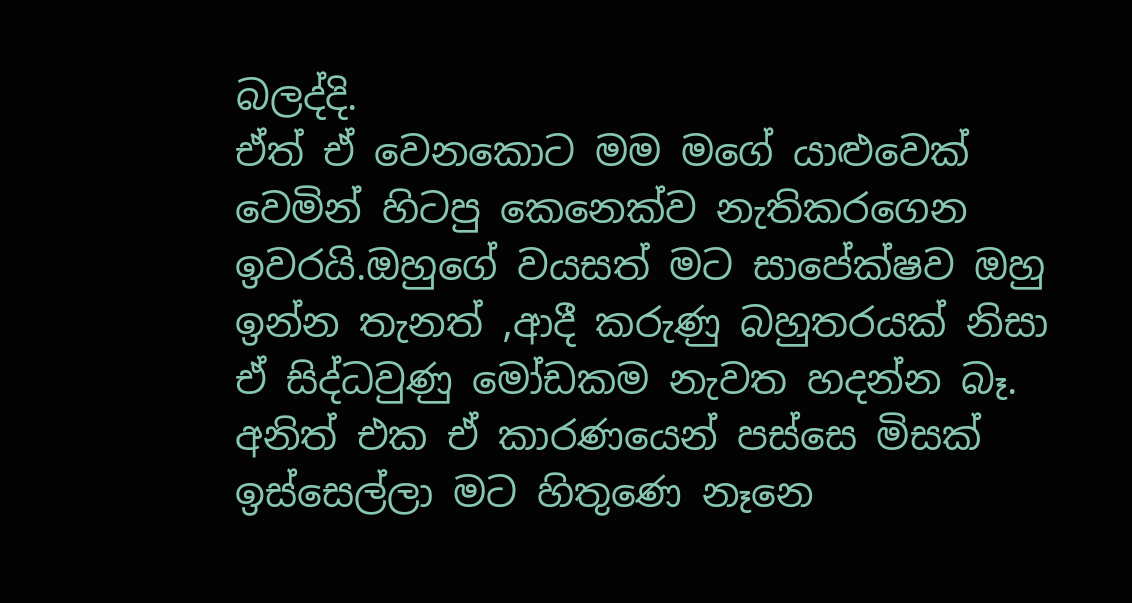බලද්දි.
ඒත් ඒ වෙනකොට මම මගේ යාළුවෙක් වෙමින් හිටපු කෙනෙක්ව නැතිකරගෙන ඉවරයි.ඔහුගේ වයසත් මට සාපේක්ෂව ඔහු ඉන්න තැනත් ,ආදී කරුණු බහුතරයක් නිසා ඒ සිද්ධවුණු මෝඩකම නැවත හදන්න බෑ. අනිත් එක ඒ කාරණයෙන් පස්සෙ මිසක් ඉස්සෙල්ලා මට හිතුණෙ නෑනෙ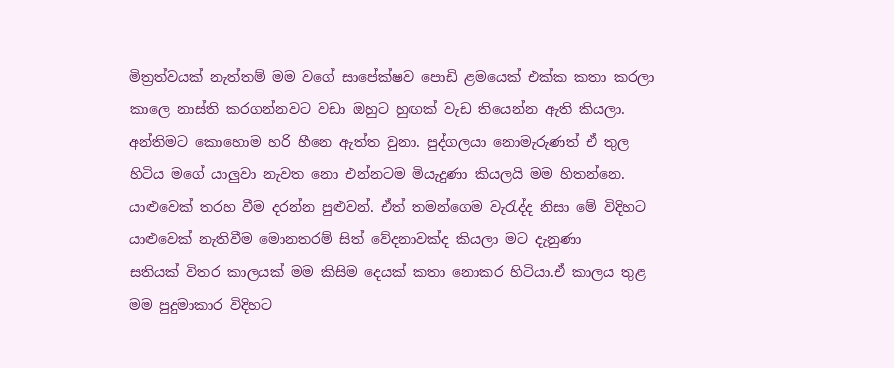මිත්‍රත්වයක් නැත්තම් මම වගේ සාපේක්ෂව පොඩි ළමයෙක් එක්ක කතා කරලා කාලෙ නාස්ති කරගන්නවට වඩා ඔහුට හුඟක් වැඩ තියෙන්න ඇති කියලා.
අන්තිමට කොහොම හරි හීනෙ ඇත්ත වුනා. පුද්ගලයා නොමැරුණත් ඒ තුල හිටිය මගේ යාලුවා නැවත නො එන්නටම මියැදුණා කියලයි මම හිතන්නෙ.
යාළුවෙක් තරහ වීම දරන්න පුළුවන්. ඒත් තමන්ගෙම වැරැද්ද නිසා මේ විදිහට යාළුවෙක් නැතිවීම මොනතරම් සිත් වේදනාවක්ද කියලා මට දැනුණා
සතියක් විතර කාලයක් මම කිසිම දෙයක් කතා නොකර හිටියා.ඒ කාලය තුළ මම පුදුමාකාර විදිහට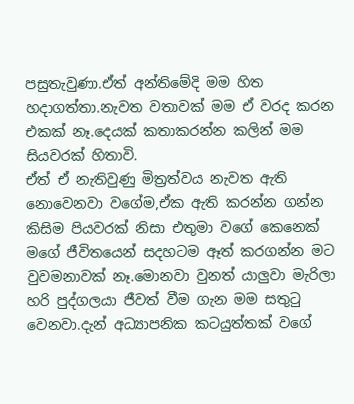පසුතැවුණා.ඒත් අන්තිමේදි මම හිත හදාගත්තා.නැවත වතාවක් මම ඒ වරද කරන එකක් නෑ.දෙයක් කතාකරන්න කලින් මම සියවරක් හිතාවි.
ඒත් ඒ නැතිවුණු මිත්‍රත්වය නැවත ඇති නොවෙනවා වගේම,ඒක ඇති කරන්න ගන්න කිසිම පියවරක් නිසා එතුමා වගේ කෙනෙක් මගේ ජීවිතයෙන් සදහටම ඈත් කරගන්න මට වුවමනාවක් නෑ.මොනවා වුනත් යාලුවා මැරිලා හරි පුද්ගලයා ජීවත් වීම ගැන මම සතුටු වෙනවා.දැන් අධ්‍යාපනික කටයුත්තක් වගේ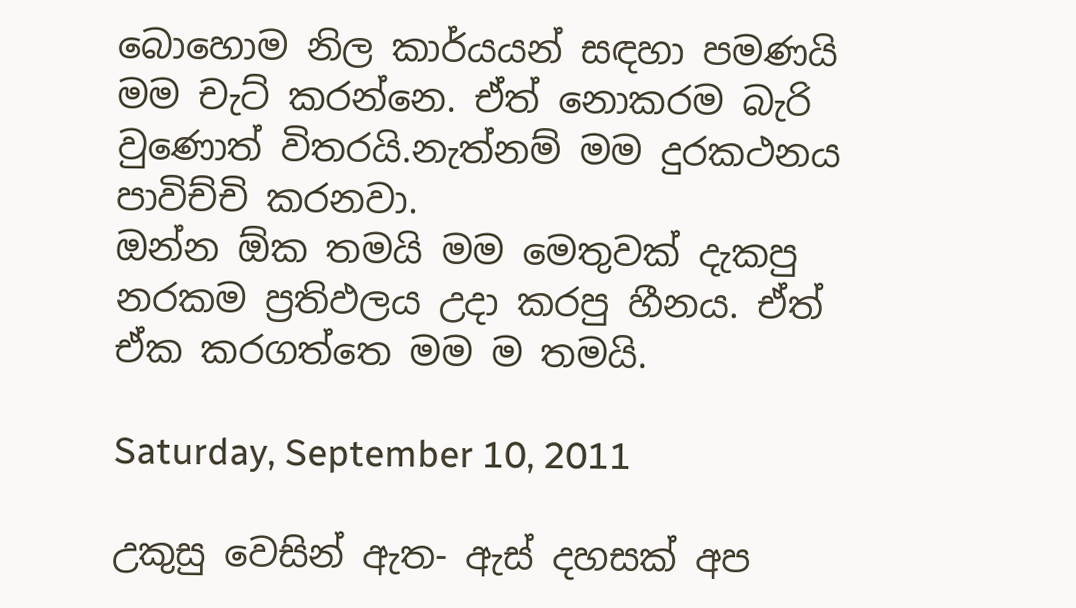බොහොම නිල කාර්යයන් සඳහා පමණයි මම චැට් කරන්නෙ. ඒත් නොකරම බැරි වුණොත් විතරයි.නැත්නම් මම දුරකථනය පාවිච්චි කරනවා.
ඔන්න ඕක තමයි මම මෙතුවක් දැකපු නරකම ප්‍රතිඵලය උදා කරපු හීනය. ඒත් ඒක කරගත්තෙ මම ම තමයි.

Saturday, September 10, 2011

උකුසු වෙසින් ඇත- ඇස් දහසක් අප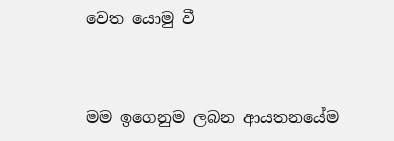වෙත යොමු වී


මම ඉගෙනුම ලබන ආයතනයේම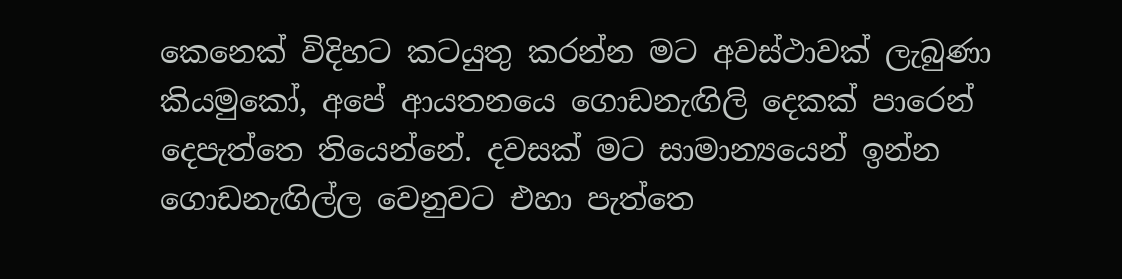කෙනෙක් විදිහට කටයුතු කරන්න මට අවස්ථාවක් ලැබුණා කියමුකෝ, අපේ ආයතනයෙ ගොඩනැඟිලි දෙකක් පාරෙන් දෙපැත්තෙ තියෙන්නේ. දවසක් මට සාමාන්‍යයෙන් ඉන්න ගොඩනැඟිල්ල වෙනුවට එහා පැත්තෙ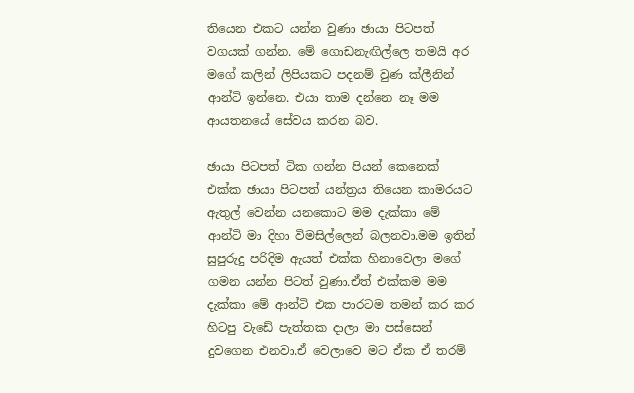තියෙන එකට යන්න වුණා ඡායා පිටපත් වගයක් ගන්න. මේ ගොඩනැඟිල්ලෙ තමයි අර මගේ කලින් ලිපියකට පදනම් වුණ ක්ලීනින් ආන්ටි ඉන්නෙ. එයා තාම දන්නෙ නෑ මම ආයතනයේ සේවය කරන බව.

ඡායා පිටපත් ටික ගන්න පියන් කෙනෙක් එක්ක ඡායා පිටපත් යන්ත්‍රය තියෙන කාමරයට ඇතුල් වෙන්න යනකොට මම දැක්කා මේ ආන්ටි මා දිහා විමසිල්ලෙන් බලනවා.මම ඉතින් සුපුරුදු පරිදිම ඇයත් එක්ක හිනාවෙලා මගේ ගමන යන්න පිටත් වුණා.ඒත් එක්කම මම දැක්කා මේ ආන්ටි එක පාරටම තමන් කර කර හිටපු වැඩේ පැත්තක දාලා මා පස්සෙන් දුවගෙන එනවා.ඒ වෙලාවෙ මට ඒක ඒ තරම්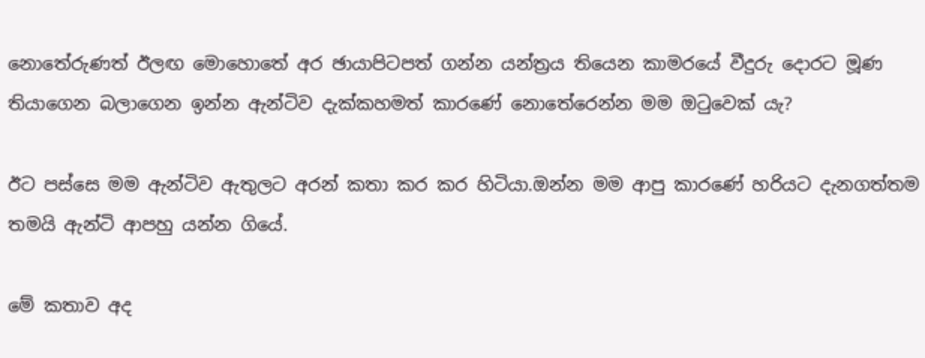නොතේරුණත් ඊලඟ මොහොතේ අර ඡායාපිටපත් ගන්න යන්ත්‍රය තියෙන කාමරයේ වීදුරු දොරට මූණ තියාගෙන බලාගෙන ඉන්න ඇන්ටිව දැක්කහමත් කාරණේ නොතේරෙන්න මම ඔටුවෙක් යැ?

ඊට පස්සෙ මම ඇන්ටිව ඇතුලට අරන් කතා කර කර හිටියා.ඔන්න මම ආපු කාරණේ හරියට දැනගත්තම තමයි ඇන්ටි ආපහු යන්න ගියේ.

මේ කතාව අද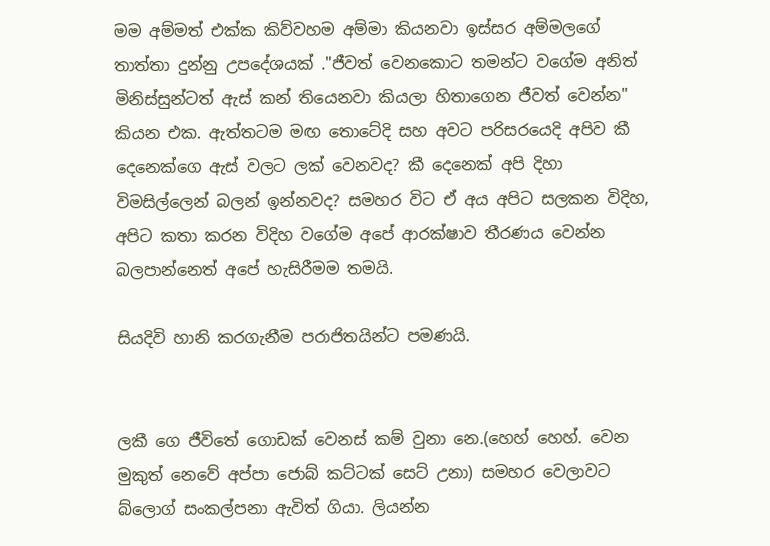මම අම්මත් එක්ක කිව්වහම අම්මා කියනවා ඉස්සර අම්මලගේ තාත්තා දුන්නු උපදේශයක් ."ජීවත් වෙනකොට තමන්ට වගේම අනිත් මිනිස්සුන්ටත් ඇස් කන් තියෙනවා කියලා හිතාගෙන ජීවත් වෙන්න" කියන එක. ඇත්තටම මඟ තොටේදි සහ අවට පරිසරයෙදි අපිව කී දෙනෙක්ගෙ ඇස් වලට ලක් වෙනවද? කී දෙනෙක් අපි දිහා විමසිල්ලෙන් බලන් ඉන්නවද? සමහර විට ඒ අය අපිට සලකන විදිහ, අපිට කතා කරන විදිහ වගේම අපේ ආරක්ෂාව තීරණය වෙන්න බලපාන්නෙත් අපේ හැසිරීමම තමයි.

සියදිවි හානි කරගැනීම පරාජිතයින්ට පමණයි.


ලකී ගෙ ජීවිතේ ගොඩක් වෙනස් කම් වුනා නෙ.(හෙහ් හෙහ්. වෙන මුකුත් නෙවේ අප්පා ජොබ් කට්ටක් සෙට් උනා) සමහර වෙලාවට බ්ලොග් සංකල්පනා ඇවිත් ගියා. ලියන්න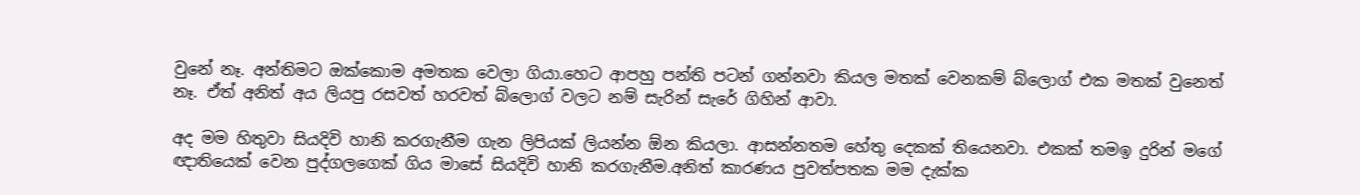වුනේ නෑ. අන්තිමට ඔක්කොම අමතක වෙලා ගියා.හෙට ආපහු පන්ති පටන් ගන්නවා කියල මතක් වෙනකම් බ්ලොග් එක මතක් වුනෙත් නෑ. ඒත් අනිත් අය ලියපු රසවත් හරවත් බ්ලොග් වලට නම් සැරින් සැරේ ගිහින් ආවා.

අද මම හිතුවා සියදිවි හානි කරගැනීම ගැන ලිපියක් ලියන්න ඕන කියලා. ආසන්නතම හේතු දෙකක් තියෙනවා. එකක් තමඉ දුරින් මගේ ඥාතියෙක් වෙන පුද්ගලගෙක් ගිය මාසේ සියදිවි හානි කරගැනීම.අනිත් කාරණය පුවත්පතක මම දැක්ක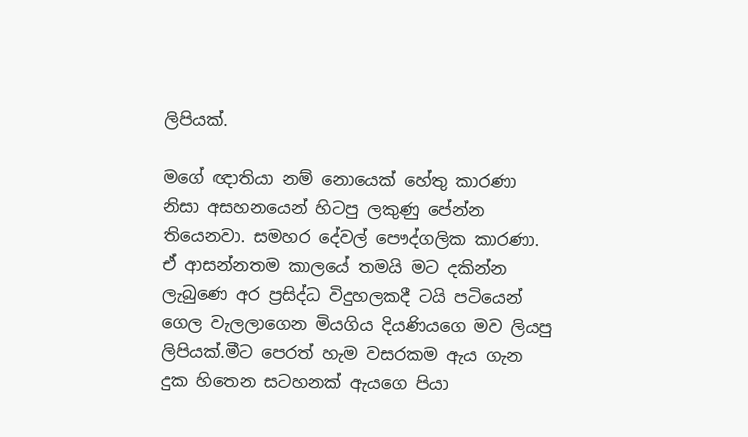ලිපියක්.

මගේ ඥාතියා නම් නොයෙක් හේතු කාරණා නිසා අසහනයෙන් හිටපු ලකුණු පේන්න තියෙනවා. සමහර දේවල් පෞද්ගලික කාරණා. ඒ ආසන්නතම කාලයේ තමයි මට දකින්න ලැබුණෙ අර ප්‍රසිද්ධ විදුහලකදී ටයි පටියෙන් ගෙල වැලලාගෙන මියගිය දියණියගෙ මව ලියපු ලිපියක්.මීට පෙරත් හැම වසරකම ඇය ගැන දුක හිතෙන සටහනක් ඇයගෙ පියා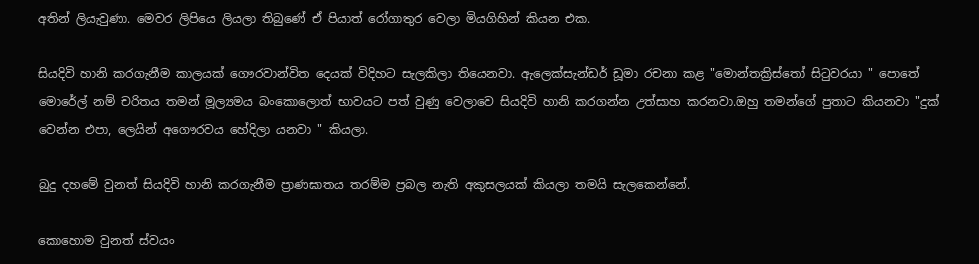අතින් ලියැවුණා. මෙවර ලිපියෙ ලියලා තිබුණේ ඒ පියාත් රෝගාතුර වෙලා මියගිහින් කියන එක.

සියදිවි හානි කරගැනීම කාලයක් ගෞරවාන්විත දෙයක් විදිහට සැලකිලා තියෙනවා. ඇලෙක්සැන්ඩර් ඩූමා රචනා කළ "මොන්තක්‍රිස්තෝ සිටුවරයා " පොතේ මොරේල් නම් චරිතය තමන් මූල්‍යමය බංකොලොත් භාවයට පත් වුණු වෙලාවෙ සියදිවි හානි කරගන්න උත්සාහ කරනවා.ඔහු තමන්ගේ පුතාට කියනවා "දුක් වෙන්න එපා, ලෙයින් අගෞරවය හේදිලා යනවා " කියලා.

බුදු දහමේ වුනත් සියදිවි හානි කරගැනීම ප්‍රාණඝාතය තරම්ම ප්‍රබල නැති අකුසලයක් කියලා තමයි සැලකෙන්නේ.

කොහොම වුනත් ස්වයං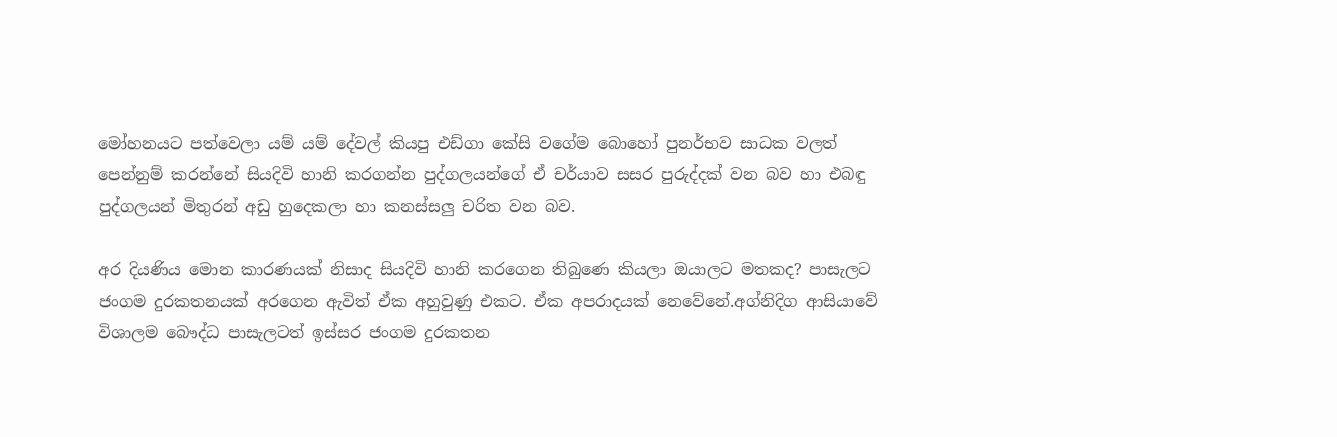මෝහනයට පත්වෙලා යම් යම් දේවල් කියපු එඩ්ගා කේසි වගේම බොහෝ පුනර්භව සාධක වලත් පෙන්නුම් කරන්නේ සියදිවි හානි කරගන්න පුද්ගලයන්ගේ ඒ චර්යාව සසර පුරුද්දක් වන බව හා එබඳු පුද්ගලයන් මිතුරන් අඩු හුදෙකලා හා කනස්සලු චරිත වන බව.

අර දියණිය මොන කාරණයක් නිසාද සියදිවි හානි කරගෙන තිබුණෙ කියලා ඔයාලට මතකද? පාසැලට ජංගම දුරකතනයක් අරගෙන ඇවිත් ඒක අහුවුණු එකට. ඒක අපරාදයක් නෙවේනේ.අග්නිදිග ආසියාවේ විශාලම බෞද්ධ පාසැලටත් ඉස්සර ජංගම දුරකතන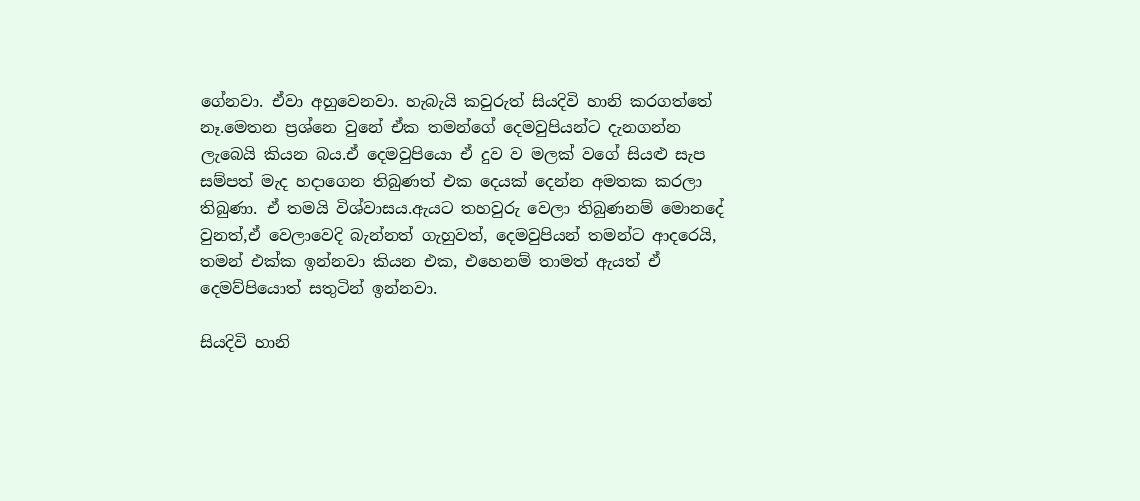ගේනවා. ඒවා අහුවෙනවා. හැබැයි කවුරුත් සියදිවි හානි කරගත්තේ නෑ.මෙතන ප්‍රශ්නෙ වුනේ ඒක තමන්ගේ දෙමවුපියන්ට දැනගන්න ලැබෙයි කියන බය.ඒ දෙමවුපියො ඒ දුව ව මලක් වගේ සියළු සැප සම්පත් මැද හදාගෙන තිබුණත් එක දෙයක් දෙන්න අමතක කරලා තිබුණා. ඒ තමයි විශ්වාසය.ඇයට තහවුරු වෙලා තිබුණනම් මොනදේ වුනත්,ඒ වෙලාවෙදි බැන්නත් ගැහුවත්, දෙමවුපියන් තමන්ට ආදරෙයි, තමන් එක්ක ඉන්නවා කියන එක, එහෙනම් තාමත් ඇයත් ඒ දෙමව්පියොත් සතුටින් ඉන්නවා.

සියදිවි හානි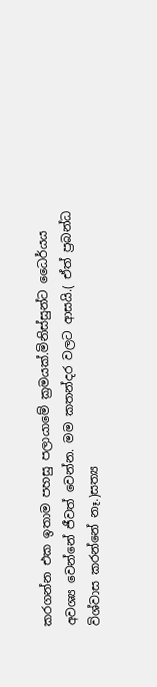කරගන්න එක ඉතාම පහසු පලායාමේ ක්‍රමයක්.මිනිස්සුන්ට ධෛර්යය අවශ්‍ය වෙන්නේ ජීවත් වෙන්න. මම කතන්දර වලට ආසයි.( ඒත් ප්‍රබන්ධ විශ්වාස කරන්නේ නෑ.)සත්‍ය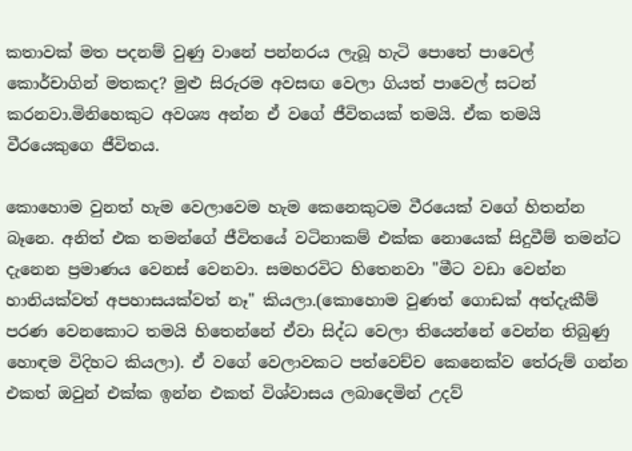කතාවක් මත පදනම් වුණු වානේ පන්නරය ලැබූ හැටි පොතේ පාවෙල් කොර්චාගින් මතකද? මුළු සිරුරම අවසඟ වෙලා ගියත් පාවෙල් සටන් කරනවා.මිනිහෙකුට අවශ්‍ය අන්න ඒ වගේ ජීවිතයක් තමයි. ඒක තමයි වීරයෙකුගෙ ජීවිතය.

කොහොම වුනත් හැම වෙලාවෙම හැම කෙනෙකුටම වීරයෙක් වගේ හිතන්න බෑනෙ. අනිත් එක තමන්ගේ ජීවිතයේ වටිනාකම් එක්ක නොයෙක් සිදුවීම් තමන්ට දැනෙන ප්‍රමාණය වෙනස් වෙනවා. සමහරවිට හිතෙනවා "මීට වඩා වෙන්න හානියක්වත් අපහාසයක්වත් නෑ" කියලා.(කොහොම වුණත් ගොඩක් අත්දැකීම් පරණ වෙනකොට තමයි හිතෙන්නේ ඒවා සිද්ධ වෙලා තියෙන්නේ වෙන්න තිබුණු හොඳම විදිහට කියලා). ඒ වගේ වෙලාවකට පත්වෙච්ච කෙනෙක්ව තේරුම් ගන්න එකත් ඔවුන් එක්ක ඉන්න එකත් විශ්වාසය ලබාදෙමින් උදව්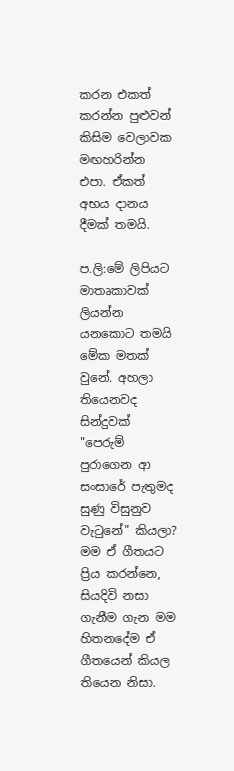කරන එකත් කරන්න පුළුවන් කිසිම වෙලාවක මඟහරින්න එපා. ඒකත් අභය දානය දීමක් තමයි.

ප.ලි:මේ ලිපියට මාතෘකාවක් ලියන්න යනකොට තමයි මේක මතක් වුනේ. අහලා තියෙනවද සින්දුවක් "පෙරුම් පුරාගෙන ආ සංසාරේ පැතුමද සුණු විසුනුව වැටුනේ" කියලා? මම ඒ ගීතයට ප්‍රිය කරන්නෙ, සියදිවි නසා ගැනීම ගැන මම හිතනදේම ඒ ගීතයෙන් කියල තියෙන නිසා.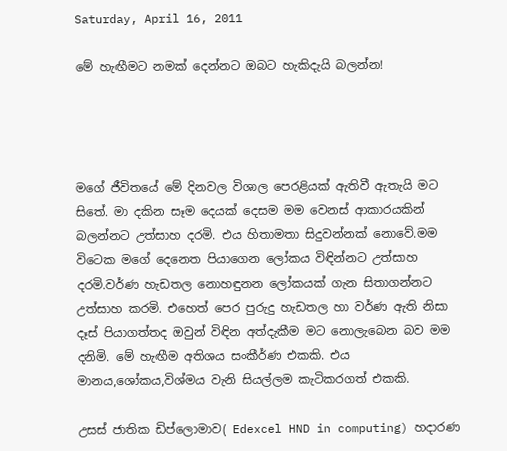Saturday, April 16, 2011

මේ හැඟීමට නමක් දෙන්නට ඔබට හැකිදැයි බලන්න!




මගේ ජීවිතයේ මේ දිනවල විශාල පෙරළියක් ඇතිවී ඇතැයි මට සිතේ. මා දකින සෑම දෙයක් දෙසම මම වෙනස් ආකාරයකින් බලන්නට උත්සාහ දරමි. එය හිතාමතා සිදුවන්නක් නොවේ.මම විටෙක මගේ දෙනෙත පියාගෙන ලෝකය විඳින්නට උත්සාහ දරමි.වර්ණ හැඩතල නොහඳුනන ලෝකයක් ගැන සිතාගන්නට උත්සාහ කරමි. එහෙත් පෙර පුරුදු හැඩතල හා වර්ණ ඇති නිසා දෑස් පියාගත්තද ඔවුන් විඳින අත්දැකීම මට නොලැබෙන බව මම දනිමි. මේ හැඟීම අතිශය සංකීර්ණ එකකි. එය මානය,ශෝකය,විශ්මය වැනි සියල්ලම කැටිකරගත් එකකි.

උසස් ජාතික ඩිප්ලොමාව( Edexcel HND in computing) හදාරණ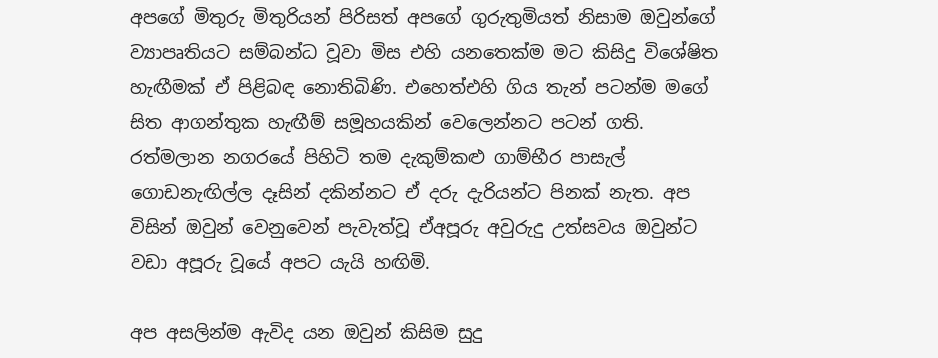අපගේ මිතුරු මිතුරියන් පිරිසත් අපගේ ගුරුතුමියත් නිසාම ඔවුන්ගේ ව්‍යාපෘතියට සම්බන්ධ වූවා මිස එහි යනතෙක්ම මට කිසිදු විශේෂිත හැඟීමක් ඒ පිළිබඳ නොතිබිණි. එහෙත්එහි ගිය තැන් පටන්ම මගේ සිත ආගන්තුක හැඟීම් සමූහයකින් වෙලෙන්නට පටන් ගති. රත්මලාන නගරයේ පිහිටි තම දැකුම්කළු ගාම්භීර පාසැල් ගොඩනැඟිල්ල දෑසින් දකින්නට ඒ දරු දැරියන්ට පිනක් නැත. අප විසින් ඔවුන් වෙනුවෙන් පැවැත්වූ ඒඅපූරු අවුරුදු උත්සවය ඔවුන්ට වඩා අපූරු වූයේ අපට යැයි හඟිමි.

අප අසලින්ම ඇවිද යන ඔවුන් කිසිම සුදු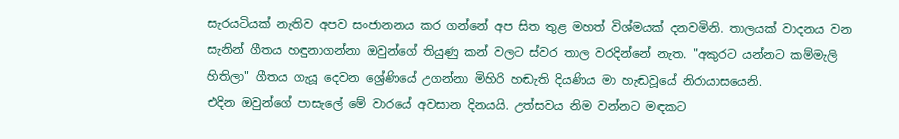සැරයටියක් නැතිව අපව සංජානනය කර ගන්නේ අප සිත තුළ මහත් විශ්මයක් දනවමිනි. තාලයක් වාදනය වන සැනින් ගීතය හඳුනාගන්නා ඔවුන්ගේ තියුණු කන් වලට ස්වර තාල වරදින්නේ නැත. "අකුරට යන්නට කම්මැලි හිතිලා" ගීතය ගැයූ දෙවන ශ්‍රේණියේ උගන්නා මිහිරි හඬැති දියණිය මා හැඬවූයේ නිරායාසයෙනි.
එදින ඔවුන්ගේ පාසැලේ මේ වාරයේ අවසාන දිනයයි. උත්සවය නිම වන්නට මඳකට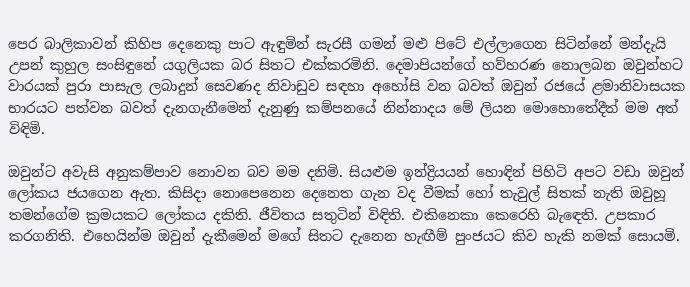පෙර බාලිකාවන් කිහිප දෙනෙකු පාට ඇඳුමින් සැරසී ගමන් මළු පිටේ එල්ලාගෙන සිටින්නේ මන්දැයි උපන් කුහුල සංසිඳුනේ යගුලියක බර සිතට එක්කරමිනි. දෙමාපියන්ගේ හව්හරණ නොලබන ඔවුන්හට වාරයක් පුරා පාසැල ලබාදුන් සෙවණද නිවාඩුව සඳහා අහෝසි වන බවත් ඔවුන් රජයේ ළමානිවාසයක භාරයට පත්වන බවත් දැනගැනීමෙන් දැනුණු කම්පනයේ නින්නාදය මේ ලියන මොහොතේදීත් මම අත් විඳිමි.

ඔවුන්ට අවැසි අනුකම්පාව නොවන බව මම දනිමි. සියළුම ඉන්ද්‍රියයන් හොඳින් පිහිටි අපට වඩා ඔවුන් ලෝකය ජයගෙන ඇත. කිසිදා නොපෙනෙන දෙනෙත ගැන වද වීමක් හෝ තැවුල් සිතක් නැති ඔවුහූ තමන්ගේම ක්‍රමයකට ලෝකය දකිති. ජීවිතය සතුටින් විඳිති. එකිනෙකා කෙරෙහි බැඳෙති. උපකාර කරගනිති. එහෙයින්ම ඔවුන් දැකීමෙන් මගේ සිතට දැනෙන හැඟීම් පුංජයට කිව හැකි නමක් සොයමි.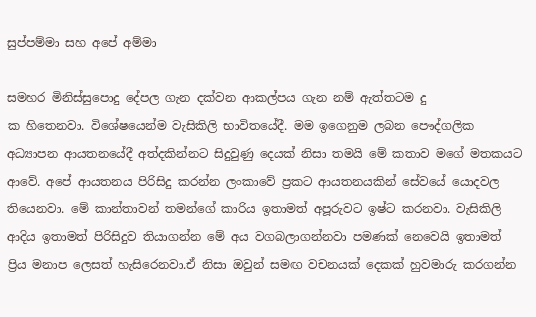සුප්පම්මා සහ අපේ අම්මා

සමහර මිනිස්සුපොදු දේපල ගැන දක්වන ආකල්පය ගැන නම් ඇත්තටම දු
ක හිතෙනවා. විශේෂයෙන්ම වැසිකිලි භාවිතයේදී. මම ඉගෙනුම ලබන පෞද්ගලික අධ්‍යාපන ආයතනයේදී අත්දකින්නට සිදුවුණු දෙයක් නිසා තමයි මේ කතාව මගේ මතකයට ආවේ. අපේ ආයතනය පිරිසිදු කරන්න ලංකාවේ ප්‍රකට ආයතනයකින් සේවයේ යොදවල තියෙනවා. මේ කාන්තාවන් තමන්ගේ කාරිය ඉතාමත් අපූරුවට ඉෂ්ට කරනවා. වැසිකිලි ආදිය ඉතාමත් පිරිසිදුව තියාගන්න මේ අය වගබලාගන්නවා පමණක් නෙවෙයි ඉතාමත් ප්‍රිය මනාප ලෙසත් හැසිරෙනවා.ඒ නිසා ඔවුන් සමඟ වචනයක් දෙකක් හුවමාරු කරගන්න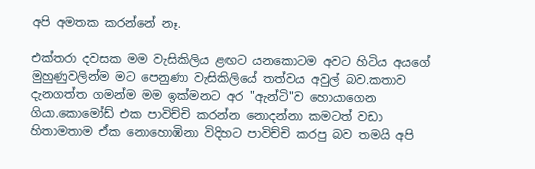අපි අමතක කරන්නේ නෑ.

එක්තරා දවසක මම වැසිකිලිය ළඟට යනකොටම අවට හිටිය අයගේ මුහුණුවලින්ම මට පෙනුණා වැසිකිලියේ තත්වය අවුල් බව.කතාව දැනගත්ත ගමන්ම මම ඉක්මනට අර "ඇන්ටි"ව හොයාගෙන ගියා.කොමෝඩ් එක පාවිච්චි කරන්න නොදන්නා කමටත් වඩා හිතාමතාම ඒක නොහොඹිනා විදිහට පාවිච්චි කරපු බව තමයි අපි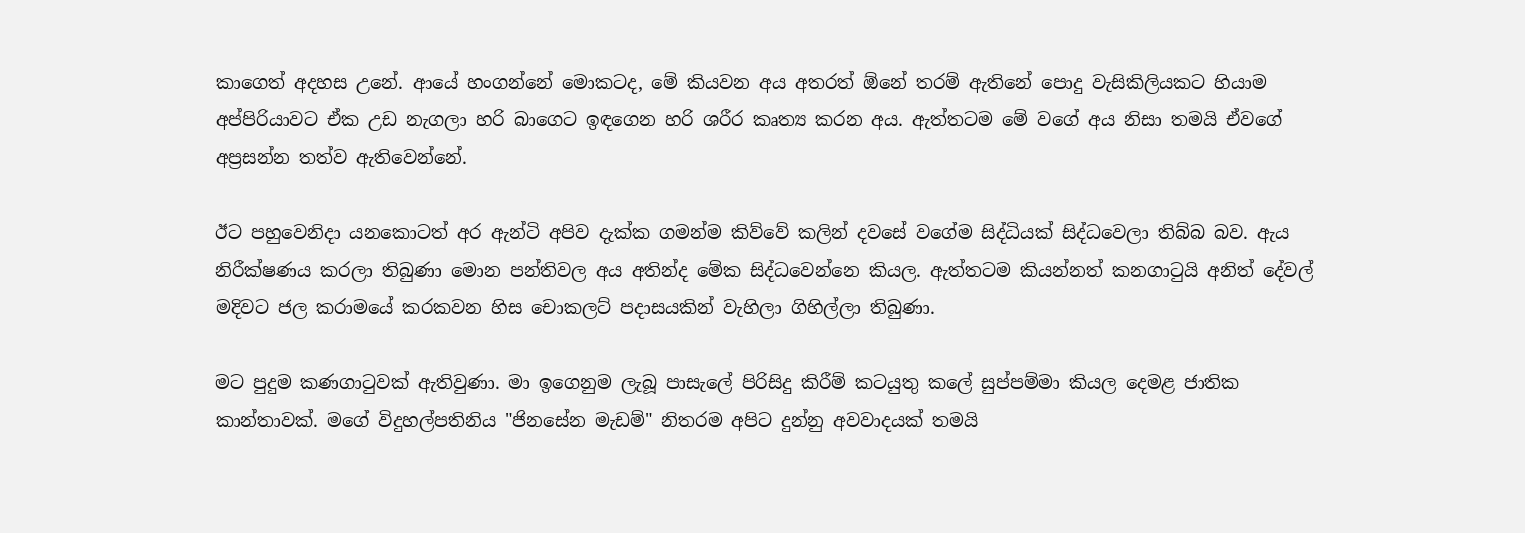කාගෙත් අදහස උනේ. ආයේ හංගන්නේ මොකටද, මේ කියවන අය අතරත් ඕනේ තරම් ඇතිනේ පොදු වැසිකිලියකට හියාම අප්පිරියාවට ඒක උඩ නැගලා හරි බාගෙට ඉඳගෙන හරි ශරීර කෘත්‍ය කරන අය. ඇත්තටම මේ වගේ අය නිසා තමයි ඒවගේ අප්‍රසන්න තත්ව ඇතිවෙන්නේ.

ඊට පහුවෙනිදා යනකොටත් අර ඇන්ටි අපිව දැක්ක ගමන්ම කිව්වේ කලින් දවසේ වගේම සිද්ධියක් සිද්ධවෙලා තිබ්බ බව. ඇය නිරීක්ෂණය කරලා තිබුණා මොන පන්තිවල අය අතින්ද මේක සිද්ධවෙන්නෙ කියල. ඇත්තටම කියන්නත් කනගාටුයි අනිත් දේවල් මදිවට ජල කරාමයේ කරකවන හිස චොකලට් පදාසයකින් වැහිලා ගිහිල්ලා තිබුණා.

මට පුදුම කණගාටුවක් ඇතිවුණා. මා ඉගෙනුම ලැබූ පාසැලේ පිරිසිදු කිරීම් කටයුතු කලේ සුප්පම්මා කියල දෙමළ ජාතික කාන්තාවක්. මගේ විදුහල්පතිනිය "ජිනසේන මැඩම්" නිතරම අපිට දුන්නු අවවාදයක් තමයි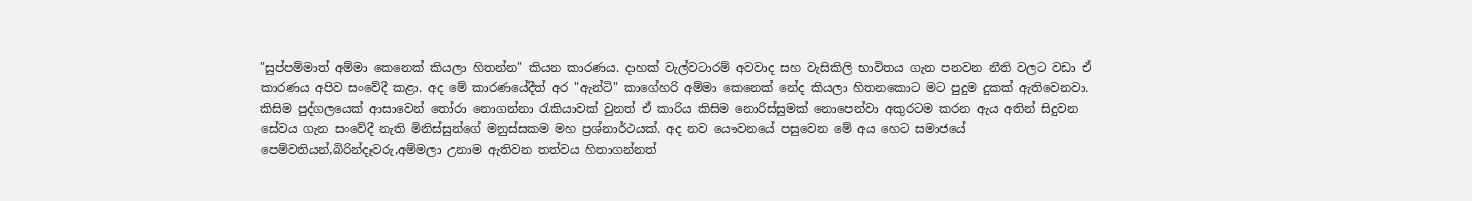"සුප්පම්මාත් අම්මා කෙනෙක් කියලා හිතන්න" කියන කාරණය. දාහක් වැල්වටාරම් අවවාද සහ වැසිකිලි භාවිතය ගැන පනවන නීති වලට වඩා ඒ කාරණය අපිව සංවේදී කළා. අද මේ කාරණයේදීත් අර "ඇන්ටි" කාගේහරි අම්මා කෙනෙක් නේද කියලා හිතනකොට මට පුදුම දුකක් ඇතිවෙනවා. කිසිම පුද්ගලයෙක් ආසාවෙන් තෝරා නොගන්නා රැකියාවක් වුනත් ඒ කාරිය කිසිම නොරිස්සුමක් නොපෙන්වා අකුරටම කරන ඇය අතින් සිදුවන සේවය ගැන සංවේදී නැති මිනිස්සුන්ගේ මනුස්සකම මහ ප්‍රශ්නාර්ථයක්. අද නව යෞවනයේ පසුවෙන මේ අය හෙට සමාජයේ පෙම්වතියන්,බිරින්දෑවරු,අම්මලා උනාම ඇතිවන තත්වය හිතාගන්නත්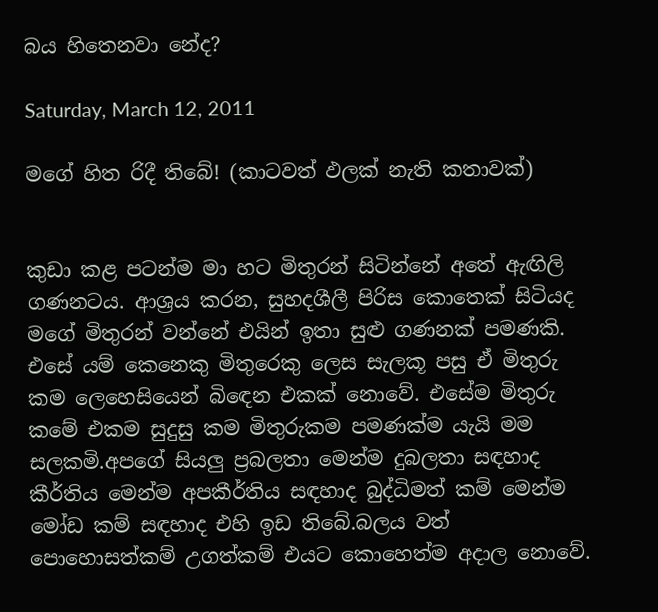බය හිතෙනවා නේද?

Saturday, March 12, 2011

මගේ හිත රිදී තිබේ! (කාටවත් ඵලක් නැති කතාවක්)


කුඩා කළ පටන්ම මා හට මිතුරන් සිටින්නේ අතේ ඇඟිලි ගණනටය. ආශ්‍රය කරන, සුහදශීලී පිරිස කොතෙක් සිටියද මගේ මිතුරන් වන්නේ එයින් ඉතා සුළු ගණනක් පමණකි. එසේ යම් කෙනෙකු මිතුරෙකු ලෙස සැලකූ පසු ඒ මිතුරු කම ලෙහෙසියෙන් බිඳෙන එකක් නොවේ. එසේම මිතුරු කමේ එකම සුදුසු කම මිතුරුකම පමණක්ම යැයි මම සලකමි.අපගේ සියලු ප්‍රබලතා මෙන්ම දුබලතා සඳහාද කීර්තිය මෙන්ම අපකීර්තිය සඳහාද බුද්ධිමත් කම් මෙන්ම මෝඩ කම් සඳහාද එහි ඉඩ තිබේ.බලය වත් පොහොසත්කම් උගත්කම් එයට කොහෙත්ම අදාල නොවේ.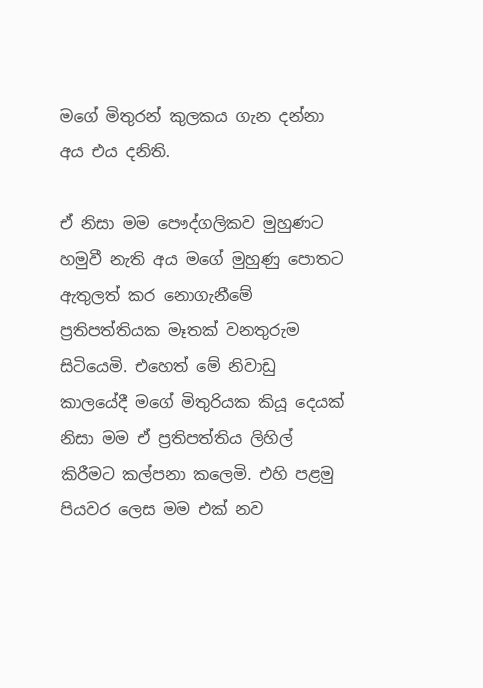මගේ මිතුරන් කුලකය ගැන දන්නා අය එය දනිති.

ඒ නිසා මම පෞද්ගලිකව මුහුණට හමුවී නැති අය මගේ මුහුණු පොතට ඇතුලත් කර නොගැනීමේ ප්‍රතිපත්තියක මෑතක් වනතුරුම සිටියෙමි. එහෙත් මේ නිවාඩු කාලයේදී මගේ මිතුරියක කියූ දෙයක් නිසා මම ඒ ප්‍රතිපත්තිය ලිහිල් කිරීමට කල්පනා කලෙමි. එහි පළමු පියවර ලෙස මම එක් නව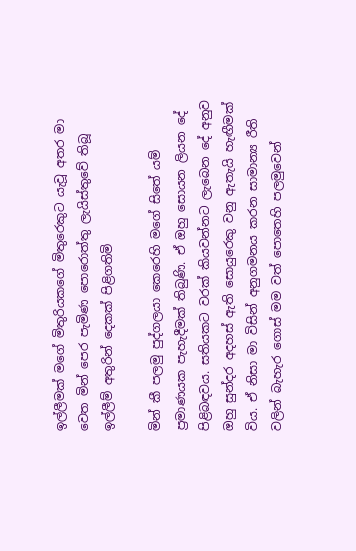ඉල්ලීමක් මගේ මිතුරියකගේ මිතුරෙකුට යැවූ අතර මා වෙත මින් පෙර පැමිණ පොරොත්තු ලැයිස්තුවේ තිබූ ඉල්ලීම් අතුරින් දෙකක් පිළිගතිමි

මින් කී පලමු පුද්ගලයා කෙරෙහි මගේ සිතේ යම් ප්‍රමාණයක පැහැදීමක් තිබුණි. ඒ ඔහු සොයන ලියන දේ පිළිබඳවය. සතියකට වරක් කියවන්නට ලැබෙන දේ අනුව ඔහු සුන්දර අදහස් ඇති සොයුරෙකු වනු ඇතැයි හැඟීමක් විය. ඒ නිසා මා විසින් අනුගමනය කරන සාමාන්‍ය රීති වලින් බැහැර ගොස් මම වත් පොතෙහි පලමුවෙන්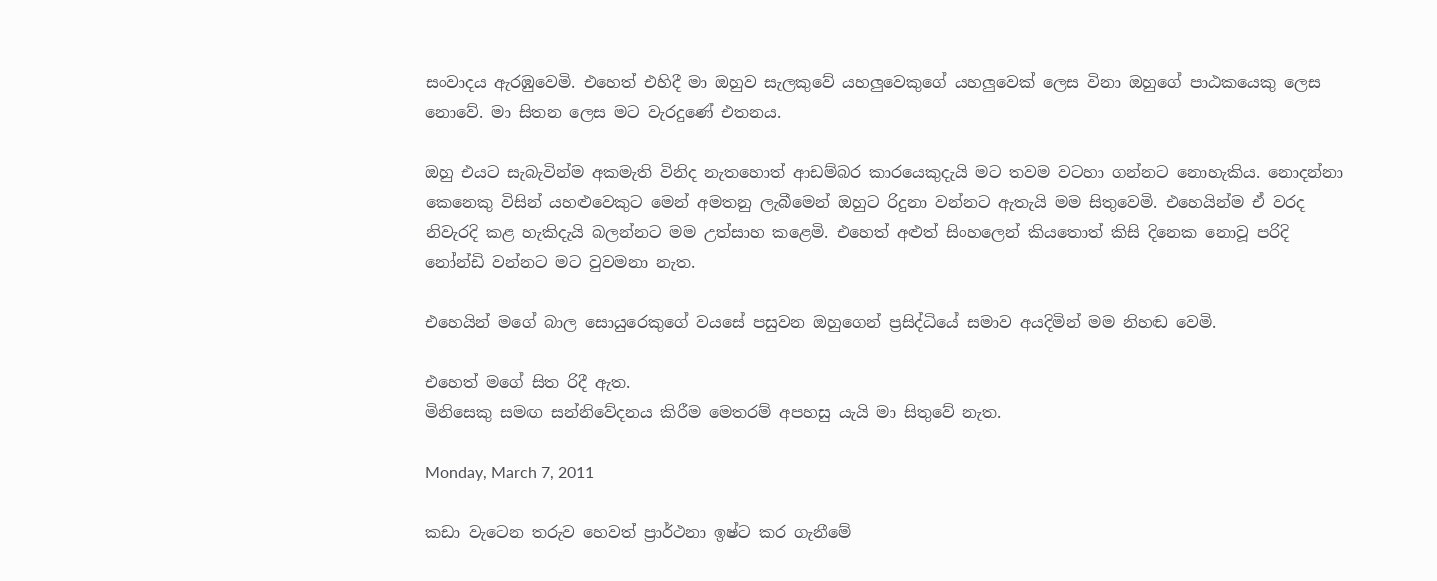සංවාදය ඇරඹුවෙමි. එහෙත් එහිදී මා ඔහුව සැලකුවේ යහලුවෙකුගේ යහලුවෙක් ලෙස විනා ඔහුගේ පාඨකයෙකු ලෙස නොවේ. මා සිතන ලෙස මට වැරදුණේ එතනය.

ඔහු එයට සැබැවින්ම අකමැති විනිද නැතහොත් ආඩම්බර කාරයෙකුදැයි මට තවම වටහා ගන්නට නොහැකිය. නොදන්නා කෙනෙකු විසින් යහළුවෙකුට මෙන් අමතනු ලැබීමෙන් ඔහුට රිදුනා වන්නට ඇතැයි මම සිතුවෙමි. එහෙයින්ම ඒ වරද නිවැරදි කළ හැකිදැයි බලන්නට මම උත්සාහ කළෙමි. එහෙත් අළුත් සිංහලෙන් කියතොත් කිසි දිනෙක නොවූ පරිදි නෝන්ඩි වන්නට මට වුවමනා නැත.

එහෙයින් මගේ බාල සොයුරෙකුගේ වයසේ පසුවන ඔහුගෙන් ප්‍රසිද්ධියේ සමාව අයදිමින් මම නිහඬ වෙමි.

එහෙත් මගේ සිත රිදී ඇත.
මිනිසෙකු සමඟ සන්නිවේදනය කිරීම මෙතරම් අපහසු යැයි මා සිතුවේ නැත.

Monday, March 7, 2011

කඩා වැටෙන තරුව හෙවත් ප්‍රාර්ථනා ඉෂ්ට කර ගැනීමේ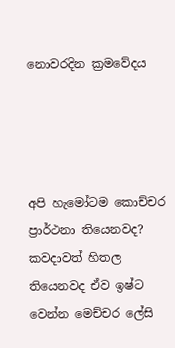නොවරදින ක්‍රමවේදය




අපි හැමෝටම කොච්චර ප්‍රාර්ථනා තියෙනවද? කවදාවත් හිතල තියෙනවද ඒව ඉෂ්ට වෙන්න මෙච්චර ලේසි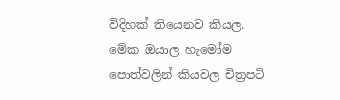විදිහක් තියෙනව කියල. මේක ඔයාල හැමෝම පොත්වලින් කියවල චිත්‍රපටි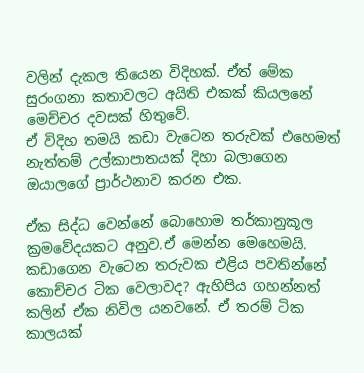වලින් දැකල තියෙන විදිහක්. ඒත් මේක සුරංගනා කතාවලට අයිති එකක් කියලනේ මෙච්චර දවසක් හිතුවේ.
ඒ විදිහ තමයි කඩා වැටෙන තරුවක් එහෙමත් නැත්තම් උල්කාපාතයක් දිහා බලාගෙන ඔයාලගේ ප්‍රාර්ථනාව කරන එක.

ඒක සිද්ධ වෙන්නේ බොහොම තර්කානුකූල ක්‍රමවේදයකට අනුව.ඒ මෙන්න මෙහෙමයි. කඩාගෙන වැටෙන තරුවක එළිය පවතින්නේ කොච්චර ටික වෙලාවද? ඇහිපිය ගහන්නත් කලින් ඒක නිවිල යනවනේ. ඒ තරම් ටික කාලයක්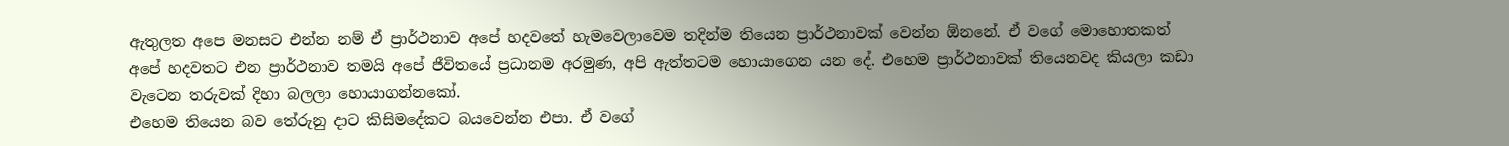ඇතුලත අපෙ මනසට එන්න නම් ඒ ප්‍රාර්ථනාව අපේ හදවතේ හැමවෙලාවෙම තදින්ම තියෙන ප්‍රාර්ථනාවක් වෙන්න ඕනනේ. ඒ වගේ මොහොතකත් අපේ හදවතට එන ප්‍රාර්ථනාව තමයි අපේ ජීවිතයේ ප්‍රධානම අරමුණ, අපි ඇත්තටම හොයාගෙන යන දේ. එහෙම ප්‍රාර්ථනාවක් තියෙනවද කියලා කඩා වැටෙන තරුවක් දිහා බලලා හොයාගන්නකෝ.
එහෙම තියෙන බව තේරුනු දාට කිසිමදේකට බයවෙන්න එපා. ඒ වගේ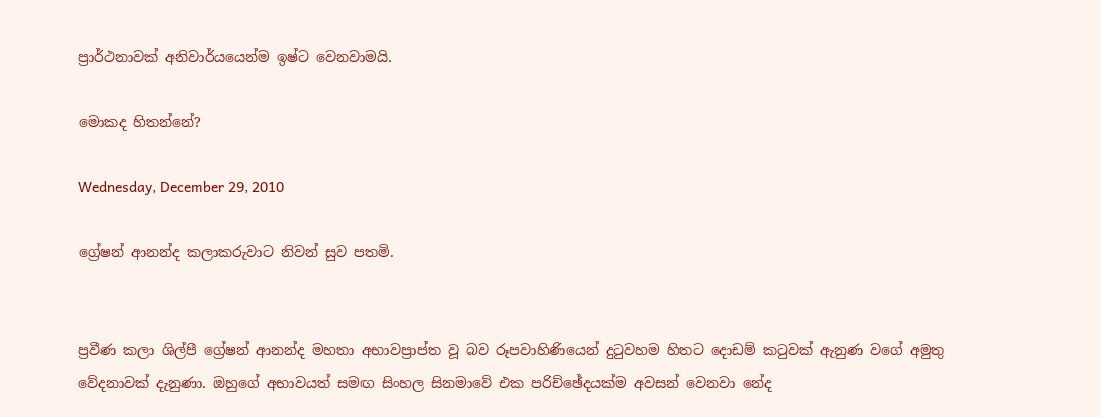ප්‍රාර්ථනාවක් අනිවාර්යයෙන්ම ඉෂ්ට වෙනවාමයි.

මොකද හිතන්නේ?

Wednesday, December 29, 2010

ග්‍රේෂන් ආනන්ද කලාකරුවාට නිවන් සුව පතමි.


ප්‍රවීණ කලා ශිල්පී ග්‍රේෂන් ආනන්ද මහතා අභාවප්‍රාප්ත වූ බව රූපවාහිණියෙන් දුටුවහම හිතට දොඩම් කටුවක් ඇනුණ වගේ අමුතු වේදනාවක් දැනුණා. ඔහුගේ අභාවයත් සමඟ සිංහල සිනමාවේ එක පරිච්ඡේදයක්ම අවසන් වෙනවා නේද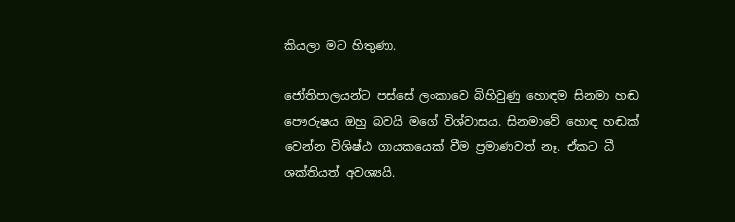කියලා මට හිතුණා.

ජෝතිපාලයන්ට පස්සේ ලංකාවෙ බිහිවුණු හොඳම සිනමා හඬ පෞරුෂය ඔහු බවයි මගේ විශ්වාසය. සිනමාවේ හොඳ හඬක් වෙන්න විශිෂ්ඨ ගායකයෙක් වීම ප්‍රමාණවත් නෑ. ඒකට ධී ශක්තියත් අවශ්‍යයි.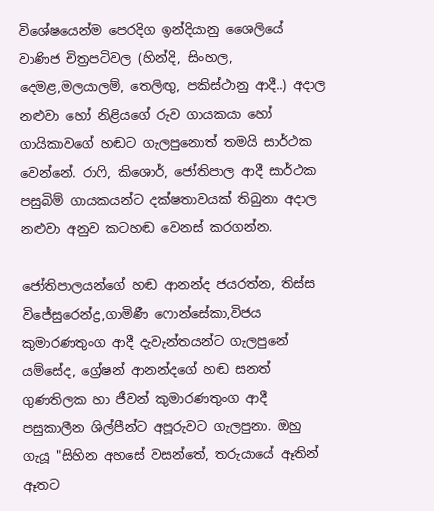විශේෂයෙන්ම පෙරදිග ඉන්දියානු ශෛලියේ වාණිජ චිත්‍රපටිවල (හින්දි, සිංහල, දෙමළ,මලයාලම්, තෙලිඟු, පකිස්ථානු ආදී..) අදාල නළුවා හෝ නිළියගේ රුව ගායකයා හෝ ගායිකාවගේ හඬට ගැලපුනොත් තමයි සාර්ථක වෙන්නේ. රාෆි, කිශොර්, ජෝතිපාල ආදී සාර්ථක පසුබිම් ගායකයන්ට දක්ෂතාවයක් තිබුනා අදාල නළුවා අනුව කටහඬ වෙනස් කරගන්න.

ජෝතිපාලයන්ගේ හඬ ආනන්ද ජයරත්න, තිස්ස විජේසුරෙන්ද්‍ර,ගාමිණී ෆොන්සේකා,විජය කුමාරණතුංග ආදී දැවැන්තයන්ට ගැලපුනේ යම්සේද, ග්‍රේෂන් ආනන්දගේ හඬ සනත් ගුණතිලක හා ජීවන් කුමාරණතුංග ආදී පසුකාලීන ශිල්පීන්ට අපූරුවට ගැලපුනා. ඔහු ගැයූ "සිහින අහසේ වසන්තේ, තරුයායේ ඈතින් ඈතට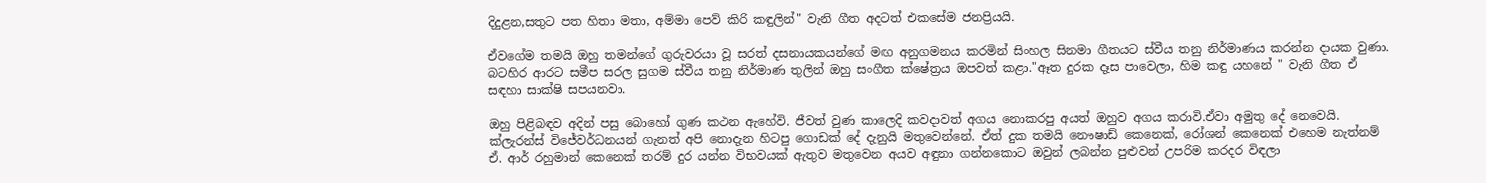දිදුළන,සතුට පත හිතා මතා, අම්මා පෙව් කිරි කඳුලින්" වැනි ගීත අදටත් එකසේම ජනප්‍රියයි.

ඒවගේම තමයි ඔහු තමන්ගේ ගුරුවරයා වූ සරත් දසනායකයන්ගේ මඟ අනුගමනය කරමින් සිංහල සිනමා ගීතයට ස්වීය තනු නිර්මාණය කරන්න දායක වුණා. බටහිර ආරට සමීප සරල සුගම ස්වීය තනු නිර්මාණ තුලින් ඔහු සංගීත ක්ෂේත්‍රය ඔපවත් කළා."ඈත දුරක දෑස පාවෙලා, හිම කඳු යහනේ " වැනි ගීත ඒ සඳහා සාක්ෂි සපයනවා.

ඔහු පිළිබඳව අදින් පසු බොහෝ ගුණ කථන ඇහේවි. ජීවත් වුණ කාලෙදි කවදාවත් අගය නොකරපු අයත් ඔහුව අගය කරාවි.ඒවා අමුතු දේ නෙවෙයි. ක්ලැරන්ස් විජේවර්ධනයන් ගැනත් අපි නොදැන හිටපු ගොඩක් දේ දැනුයි මතුවෙන්නේ. ඒත් දුක තමයි නෞෂාඩ් කෙනෙක්, රෝශන් කෙනෙක් එහෙම නැත්නම් ඒ. ආර් රහුමාන් කෙනෙක් තරම් දුර යන්න විභවයක් ඇතුව මතුවෙන අයව අඳුනා ගන්නකොට ඔවුන් ලබන්න පුළුවන් උපරිම කරදර විඳලා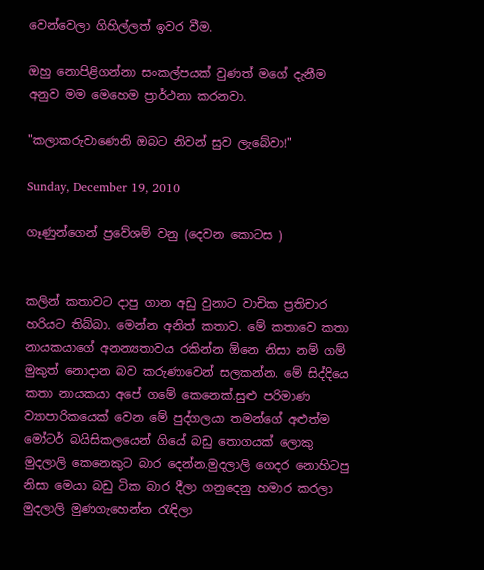වෙන්වෙලා ගිහිල්ලත් ඉවර වීම.

ඔහු නොපිළිගන්නා සංකල්පයක් වුණත් මගේ දැනීම අනුව මම මෙහෙම ප්‍රාර්ථනා කරනවා.

"කලාකරුවාණෙනි ඔබට නිවන් සුව ලැබේවා!"

Sunday, December 19, 2010

ගෑණුන්ගෙන් ප්‍රවේශම් වනු (දෙවන කොටස )


කලින් කතාවට දාපු ගාන අඩු වුනාට වාචික ප්‍රතිචාර හරියට තිබ්බා. මෙන්න අනිත් කතාව. මේ කතාවෙ කතා නායකයාගේ අනන්‍යතාවය රකින්න ඕනෙ නිසා නම් ගම් මුකුත් නොදාන බව කරුණාවෙන් සලකන්න. මේ සිද්දියෙ කතා නායකයා අපේ ගමේ කෙනෙක්.සුළු පරිමාණ ව්‍යාපාරිකයෙක් වෙන මේ පුද්ගලයා තමන්ගේ අළුත්ම මෝටර් බයිසිකලයෙන් ගියේ බඩු තොගයක් ලොකු මුදලාලි කෙනෙකුට බාර දෙන්න.මුදලාලි ගෙදර නොහිටපු නිසා මෙයා බඩු ටික බාර දීලා ගනුදෙනු හමාර කරලා මුදලාලි මුණගැහෙන්න රැඳිලා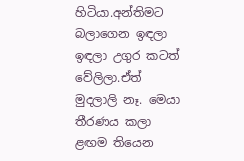හිටියා.අන්තිමට බලාගෙන ඉඳලා ඉඳලා උගුර කටත් වේලිලා.ඒත් මුදලාලි නෑ. මෙයා තීරණය කලා ළඟම තියෙන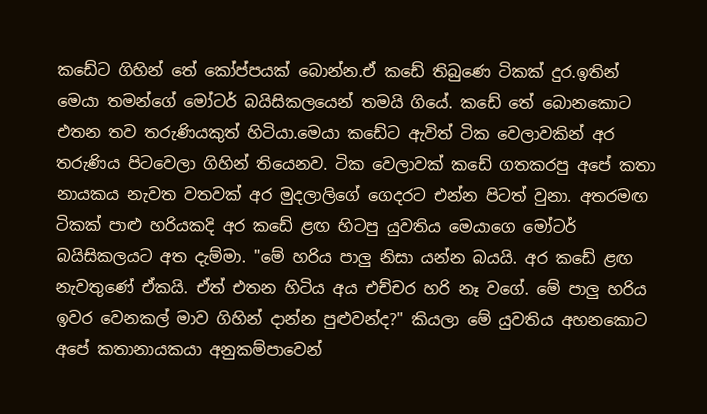කඩේට ගිහින් තේ කෝප්පයක් බොන්න.ඒ කඩේ තිබුණෙ ටිකක් දුර.ඉතින් මෙයා තමන්ගේ මෝටර් බයිසිකලයෙන් තමයි ගියේ. කඩේ තේ බොනකොට එතන තව තරුණියකුත් හිටියා.මෙයා කඩේට ඇවිත් ටික වෙලාවකින් අර තරුණිය පිටවෙලා ගිහින් තියෙනව. ටික වෙලාවක් කඩේ ගතකරපු අපේ කතා නායකය නැවත වතවක් අර මුදලාලිගේ ගෙදරට එන්න පිටත් වුනා. අතරමඟ ටිකක් පාළු හරියකදි අර කඩේ ළඟ හිටපු යුවතිය මෙයාගෙ මෝටර් බයිසිකලයට අත දැම්මා. "මේ හරිය පාලු නිසා යන්න බයයි. අර කඩේ ළඟ නැවතුණේ ඒකයි. ඒත් එතන හිටිය අය එච්චර හරි නෑ වගේ. මේ පාලු හරිය ඉවර වෙනකල් මාව ගිහින් දාන්න පුළුවන්ද?" කියලා මේ යුවතිය අහනකොට අපේ කතානායකයා අනුකම්පාවෙන්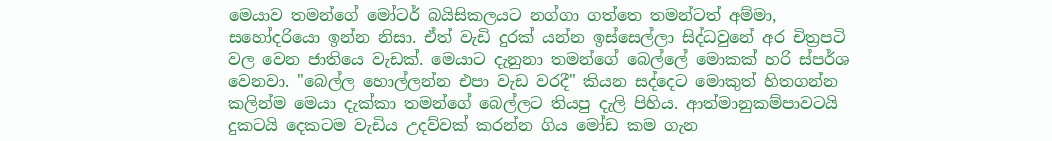මෙයාව තමන්ගේ මෝටර් බයිසිකලයට නග්ගා ගත්තෙ තමන්ටත් අම්මා, සහෝදරියො ඉන්න නිසා. ඒත් වැඩි දුරක් යන්න ඉස්සෙල්ලා සිද්ධවුනේ අර චිත්‍රපටි වල වෙන ජාතියෙ වැඩක්. මෙයාට දැනුනා තමන්ගේ බෙල්ලේ මොකක් හරි ස්පර්ශ වෙනවා. "බෙල්ල හොල්ලන්න එපා වැඩ වරදී" කියන සද්දෙට මොකුත් හිතගන්න කලින්ම මෙයා දැක්කා තමන්ගේ බෙල්ලට තියපු දැලි පිහිය. ආත්මානුකම්පාවටයි දුකටයි දෙකටම වැඩිය උදව්වක් කරන්න ගිය මෝඩ කම ගැන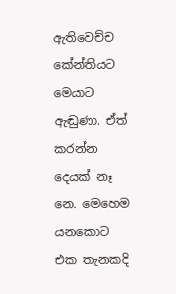ඇතිවෙච්ච කේන්තියට මෙයාට ඇඬුණා. ඒත් කරන්න දෙයක් නෑ නෙ. මෙහෙම යනකොට එක තැනකදි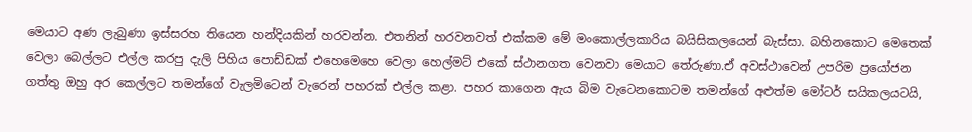මෙයාට අණ ලැබුණා ඉස්සරහ තියෙන හන්දියකින් හරවන්න. එතනින් හරවනවත් එක්කම මේ මංකොල්ලකාරිය බයිසිකලයෙන් බැස්සා. බහිනකොට මෙතෙක් වෙලා බෙල්ලට එල්ල කරපු දැලි පිහිය පොඩ්ඩක් එහෙමෙහෙ වෙලා හෙල්මට් එකේ ස්ථානගත වෙනවා මෙයාට තේරුණා.ඒ අවස්ථාවෙන් උපරිම ප්‍රයෝජන ගත්තු ඔහු අර කෙල්ලට තමන්ගේ වැලමිටෙන් වැරෙන් පහරක් එල්ල කළා. පහර කාගෙන ඇය බිම වැටෙනකොටම තමන්ගේ අළුත්ම මෝටර් සයිකලයටයි,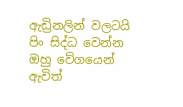ඇඩ්‍රිනලින් වලටයි පිං සිද්ධ වෙන්න ඔහු වේගයෙන් ඇවිත්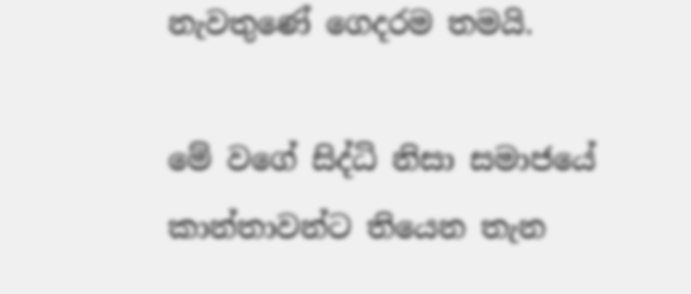නැවතුණේ ගෙදරම තමයි.

මේ වගේ සිද්ධි නිසා සමාජයේ කාන්තාවන්ට තියෙන තැන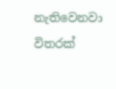නැතිවෙනවා විතරක්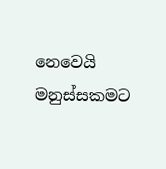නෙවෙයි මනුස්සකමට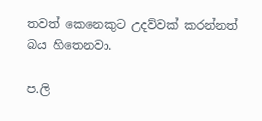තවත් කෙනෙකුට උදව්වක් කරන්නත් බය හිතෙනවා.

ප.ලි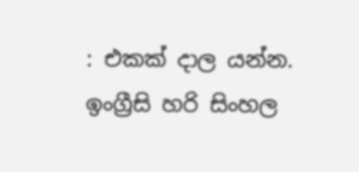: එකක් දාල යන්න. ඉංග්‍රීසි හරි සිංහල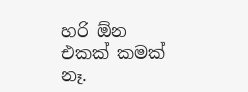හරි ඕන එකක් කමක් නෑ.